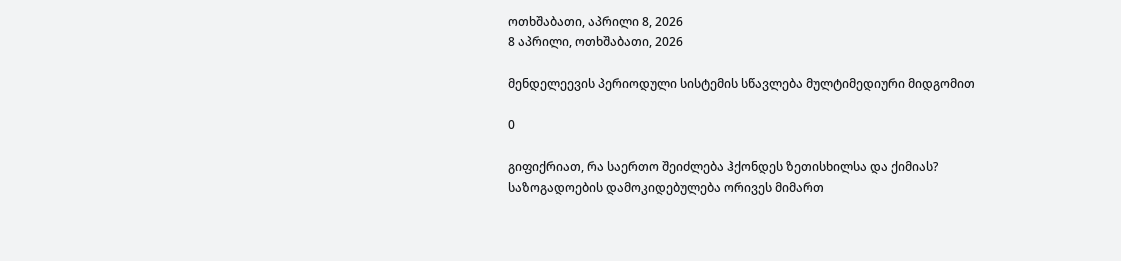ოთხშაბათი, აპრილი 8, 2026
8 აპრილი, ოთხშაბათი, 2026

მენდელეევის პერიოდული სისტემის სწავლება მულტიმედიური მიდგომით

0

გიფიქრიათ, რა საერთო შეიძლება ჰქონდეს ზეთისხილსა და ქიმიას? საზოგადოების დამოკიდებულება ორივეს მიმართ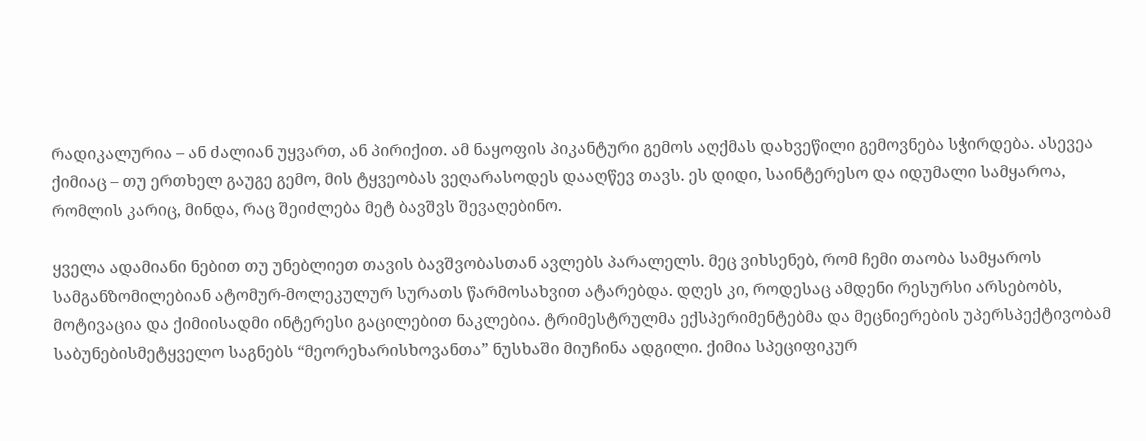რადიკალურია – ან ძალიან უყვართ, ან პირიქით. ამ ნაყოფის პიკანტური გემოს აღქმას დახვეწილი გემოვნება სჭირდება. ასევეა ქიმიაც – თუ ერთხელ გაუგე გემო, მის ტყვეობას ვეღარასოდეს დააღწევ თავს. ეს დიდი, საინტერესო და იდუმალი სამყაროა, რომლის კარიც, მინდა, რაც შეიძლება მეტ ბავშვს შევაღებინო.

ყველა ადამიანი ნებით თუ უნებლიეთ თავის ბავშვობასთან ავლებს პარალელს. მეც ვიხსენებ, რომ ჩემი თაობა სამყაროს სამგანზომილებიან ატომურ-მოლეკულურ სურათს წარმოსახვით ატარებდა. დღეს კი, როდესაც ამდენი რესურსი არსებობს, მოტივაცია და ქიმიისადმი ინტერესი გაცილებით ნაკლებია. ტრიმესტრულმა ექსპერიმენტებმა და მეცნიერების უპერსპექტივობამ საბუნებისმეტყველო საგნებს “მეორეხარისხოვანთა” ნუსხაში მიუჩინა ადგილი. ქიმია სპეციფიკურ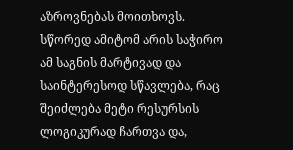აზროვნებას მოითხოვს. სწორედ ამიტომ არის საჭირო ამ საგნის მარტივად და საინტერესოდ სწავლება, რაც შეიძლება მეტი რესურსის ლოგიკურად ჩართვა და,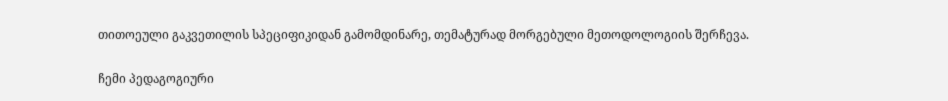თითოეული გაკვეთილის სპეციფიკიდან გამომდინარე, თემატურად მორგებული მეთოდოლოგიის შერჩევა.

ჩემი პედაგოგიური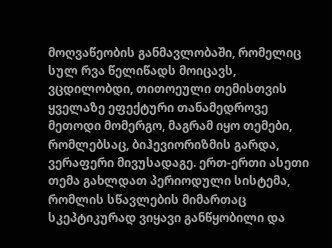მოღვაწეობის განმავლობაში, რომელიც სულ რვა წელიწადს მოიცავს, ვცდილობდი, თითოეული თემისთვის ყველაზე ეფექტური თანამედროვე მეთოდი მომერგო, მაგრამ იყო თემები, რომლებსაც, ბიჰევიორიზმის გარდა, ვერაფერი მივუსადაგე. ერთ-ერთი ასეთი თემა გახლდათ პერიოდული სისტემა, რომლის სწავლების მიმართაც სკეპტიკურად ვიყავი განწყობილი და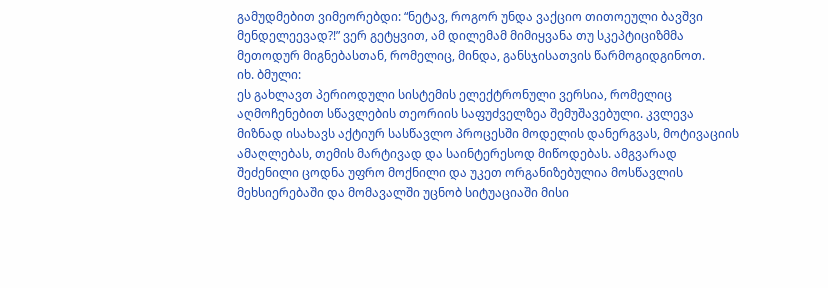გამუდმებით ვიმეორებდი: “ნეტავ, როგორ უნდა ვაქციო თითოეული ბავშვი მენდელეევად?!” ვერ გეტყვით, ამ დილემამ მიმიყვანა თუ სკეპტიციზმმა მეთოდურ მიგნებასთან, რომელიც, მინდა, განსჯისათვის წარმოგიდგინოთ.
იხ. ბმული:
ეს გახლავთ პერიოდული სისტემის ელექტრონული ვერსია, რომელიც აღმოჩენებით სწავლების თეორიის საფუძველზეა შემუშავებული. კვლევა მიზნად ისახავს აქტიურ სასწავლო პროცესში მოდელის დანერგვას, მოტივაციის ამაღლებას, თემის მარტივად და საინტერესოდ მიწოდებას. ამგვარად შეძენილი ცოდნა უფრო მოქნილი და უკეთ ორგანიზებულია მოსწავლის მეხსიერებაში და მომავალში უცნობ სიტუაციაში მისი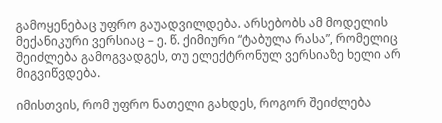გამოყენებაც უფრო გაუადვილდება. არსებობს ამ მოდელის მექანიკური ვერსიაც – ე. წ. ქიმიური “ტაბულა რასა”, რომელიც შეიძლება გამოგვადგეს, თუ ელექტრონულ ვერსიაზე ხელი არ მიგვიწვდება.

იმისთვის, რომ უფრო ნათელი გახდეს, როგორ შეიძლება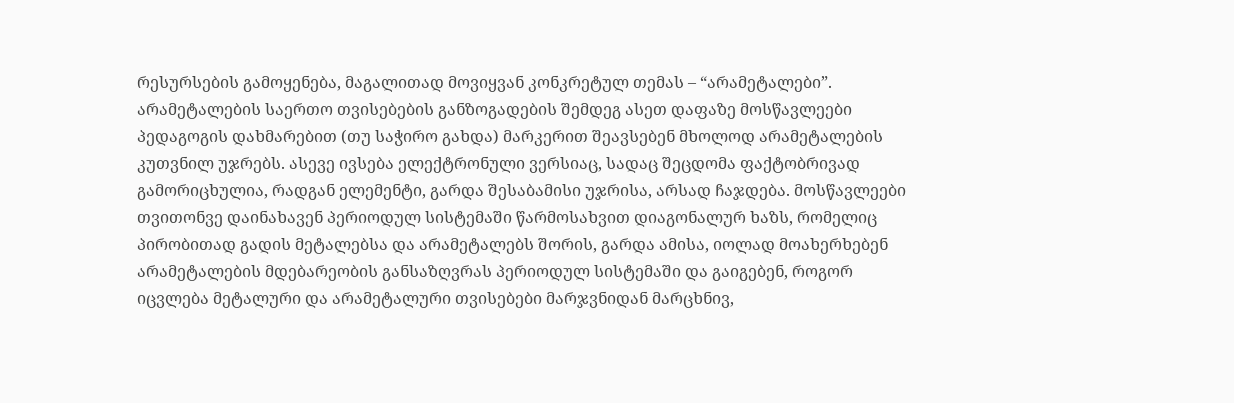რესურსების გამოყენება, მაგალითად მოვიყვან კონკრეტულ თემას – “არამეტალები”.
არამეტალების საერთო თვისებების განზოგადების შემდეგ ასეთ დაფაზე მოსწავლეები პედაგოგის დახმარებით (თუ საჭირო გახდა) მარკერით შეავსებენ მხოლოდ არამეტალების კუთვნილ უჯრებს. ასევე ივსება ელექტრონული ვერსიაც, სადაც შეცდომა ფაქტობრივად გამორიცხულია, რადგან ელემენტი, გარდა შესაბამისი უჯრისა, არსად ჩაჯდება. მოსწავლეები თვითონვე დაინახავენ პერიოდულ სისტემაში წარმოსახვით დიაგონალურ ხაზს, რომელიც პირობითად გადის მეტალებსა და არამეტალებს შორის, გარდა ამისა, იოლად მოახერხებენ არამეტალების მდებარეობის განსაზღვრას პერიოდულ სისტემაში და გაიგებენ, როგორ იცვლება მეტალური და არამეტალური თვისებები მარჯვნიდან მარცხნივ,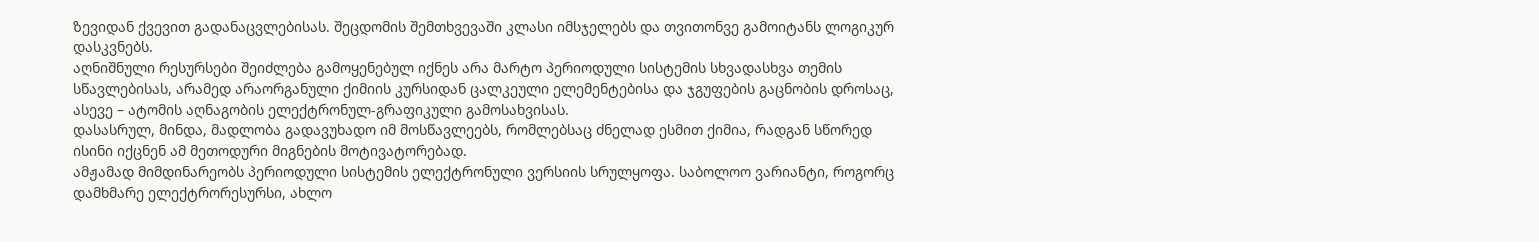ზევიდან ქვევით გადანაცვლებისას. შეცდომის შემთხვევაში კლასი იმსჯელებს და თვითონვე გამოიტანს ლოგიკურ დასკვნებს.
აღნიშნული რესურსები შეიძლება გამოყენებულ იქნეს არა მარტო პერიოდული სისტემის სხვადასხვა თემის სწავლებისას, არამედ არაორგანული ქიმიის კურსიდან ცალკეული ელემენტებისა და ჯგუფების გაცნობის დროსაც, ასევე – ატომის აღნაგობის ელექტრონულ-გრაფიკული გამოსახვისას.
დასასრულ, მინდა, მადლობა გადავუხადო იმ მოსწავლეებს, რომლებსაც ძნელად ესმით ქიმია, რადგან სწორედ ისინი იქცნენ ამ მეთოდური მიგნების მოტივატორებად.
ამჟამად მიმდინარეობს პერიოდული სისტემის ელექტრონული ვერსიის სრულყოფა. საბოლოო ვარიანტი, როგორც დამხმარე ელექტრორესურსი, ახლო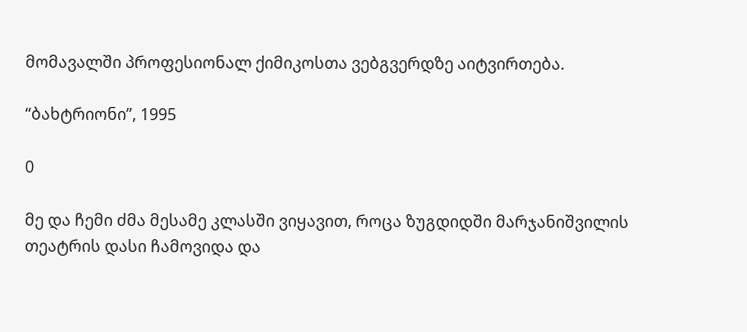მომავალში პროფესიონალ ქიმიკოსთა ვებგვერდზე აიტვირთება.

“ბახტრიონი”, 1995

0

მე და ჩემი ძმა მესამე კლასში ვიყავით, როცა ზუგდიდში მარჯანიშვილის თეატრის დასი ჩამოვიდა და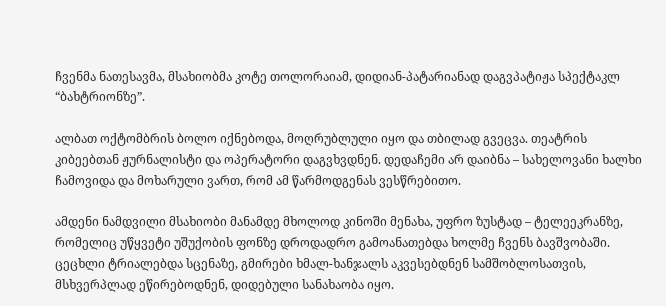ჩვენმა ნათესავმა, მსახიობმა კოტე თოლორაიამ, დიდიან-პატარიანად დაგვპატიჟა სპექტაკლ “ბახტრიონზე”.

ალბათ ოქტომბრის ბოლო იქნებოდა, მოღრუბლული იყო და თბილად გვეცვა. თეატრის კიბეებთან ჟურნალისტი და ოპერატორი დაგვხვდნენ. დედაჩემი არ დაიბნა – სახელოვანი ხალხი ჩამოვიდა და მოხარული ვართ, რომ ამ წარმოდგენას ვესწრებითო.

ამდენი ნამდვილი მსახიობი მანამდე მხოლოდ კინოში მენახა, უფრო ზუსტად – ტელეეკრანზე, რომელიც უწყვეტი უშუქობის ფონზე დროდადრო გამოანათებდა ხოლმე ჩვენს ბავშვობაში. ცეცხლი ტრიალებდა სცენაზე, გმირები ხმალ-ხანჯალს აკვესებდნენ სამშობლოსათვის, მსხვერპლად ეწირებოდნენ, დიდებული სანახაობა იყო.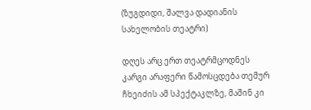(ზუგდიდი, შალვა დადიანის სახელობის თეატრი)

დღეს არც ერთ თეატრმცოდნეს კარგი არაფერი წამოსცდება თემურ ჩხეიძის ამ სპექტაკლზე, მაშინ კი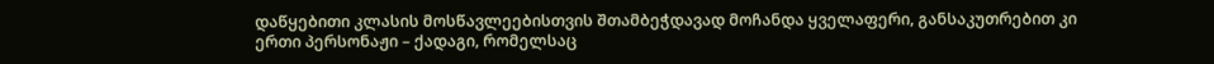დაწყებითი კლასის მოსწავლეებისთვის შთამბეჭდავად მოჩანდა ყველაფერი, განსაკუთრებით კი ერთი პერსონაჟი – ქადაგი, რომელსაც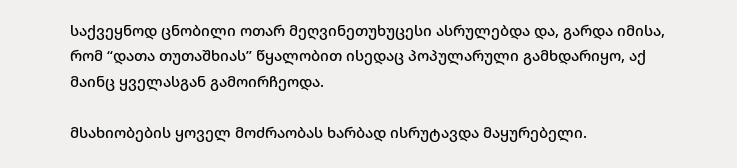საქვეყნოდ ცნობილი ოთარ მეღვინეთუხუცესი ასრულებდა და, გარდა იმისა, რომ “დათა თუთაშხიას” წყალობით ისედაც პოპულარული გამხდარიყო, აქ მაინც ყველასგან გამოირჩეოდა.

მსახიობების ყოველ მოძრაობას ხარბად ისრუტავდა მაყურებელი.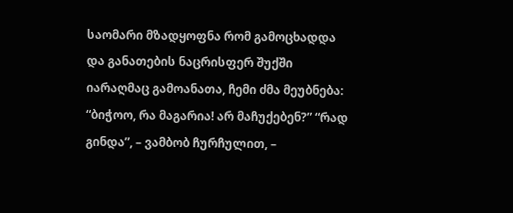საომარი მზადყოფნა რომ გამოცხადდა და განათების ნაცრისფერ შუქში იარაღმაც გამოანათა, ჩემი ძმა მეუბნება: “ბიჭოო, რა მაგარია! არ მაჩუქებენ?” “რად გინდა”, – ვამბობ ჩურჩულით, –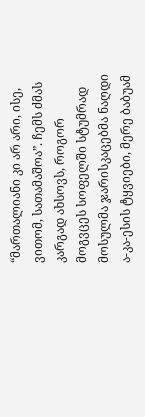“მართალიანი კი არ არი, ისე, ვითომ, სათამაშოა”. ჩემს ძმას კარგად ახსოვს, როგორ მოგვცეს სოფელში სტუმრად მოსულმა ჯარისკაცებმა ნაღდი ა-კა-ესის ტყვიები, მერე ბაბუამ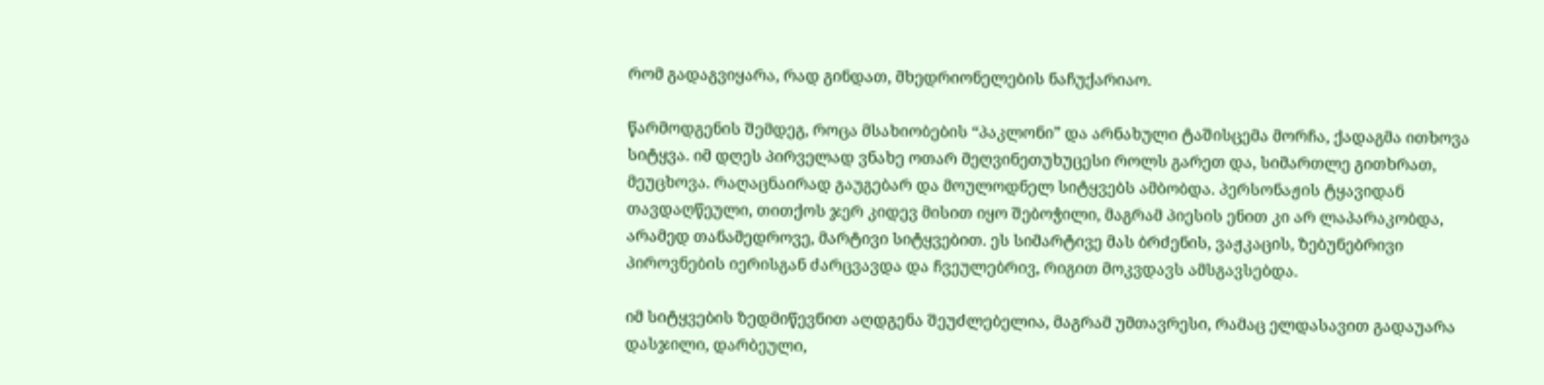რომ გადაგვიყარა, რად გინდათ, მხედრიონელების ნაჩუქარიაო.

წარმოდგენის შემდეგ, როცა მსახიობების “პაკლონი” და არნახული ტაშისცემა მორჩა, ქადაგმა ითხოვა სიტყვა. იმ დღეს პირველად ვნახე ოთარ მეღვინეთუხუცესი როლს გარეთ და, სიმართლე გითხრათ, მეუცხოვა. რაღაცნაირად გაუგებარ და მოულოდნელ სიტყვებს ამბობდა. პერსონაჟის ტყავიდან თავდაღწეული, თითქოს ჯერ კიდევ მისით იყო შებოჭილი, მაგრამ პიესის ენით კი არ ლაპარაკობდა, არამედ თანამედროვე, მარტივი სიტყვებით. ეს სიმარტივე მას ბრძენის, ვაჟკაცის, ზებუნებრივი პიროვნების იერისგან ძარცვავდა და ჩვეულებრივ, რიგით მოკვდავს ამსგავსებდა.

იმ სიტყვების ზედმიწევნით აღდგენა შეუძლებელია, მაგრამ უმთავრესი, რამაც ელდასავით გადაუარა დასჯილი, დარბეული,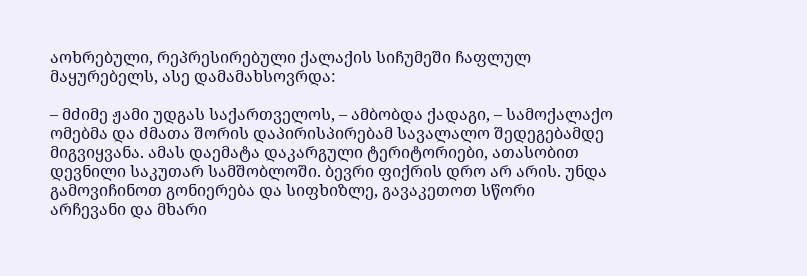აოხრებული, რეპრესირებული ქალაქის სიჩუმეში ჩაფლულ მაყურებელს, ასე დამამახსოვრდა:

– მძიმე ჟამი უდგას საქართველოს, – ამბობდა ქადაგი, – სამოქალაქო ომებმა და ძმათა შორის დაპირისპირებამ სავალალო შედეგებამდე მიგვიყვანა. ამას დაემატა დაკარგული ტერიტორიები, ათასობით დევნილი საკუთარ სამშობლოში. ბევრი ფიქრის დრო არ არის. უნდა გამოვიჩინოთ გონიერება და სიფხიზლე, გავაკეთოთ სწორი არჩევანი და მხარი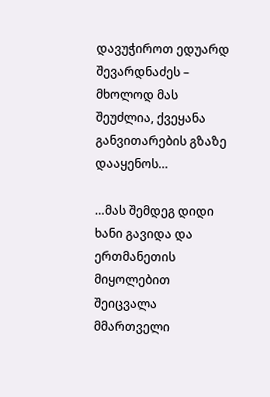დავუჭიროთ ედუარდ შევარდნაძეს – მხოლოდ მას შეუძლია, ქვეყანა განვითარების გზაზე დააყენოს…

…მას შემდეგ დიდი ხანი გავიდა და ერთმანეთის მიყოლებით შეიცვალა მმართველი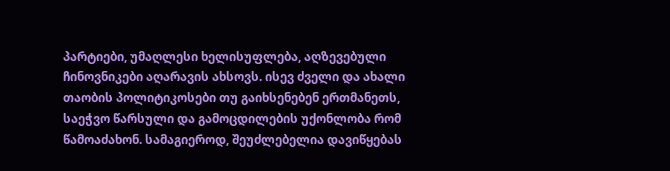პარტიები, უმაღლესი ხელისუფლება, აღზევებული ჩინოვნიკები აღარავის ახსოვს. ისევ ძველი და ახალი თაობის პოლიტიკოსები თუ გაიხსენებენ ერთმანეთს, საეჭვო წარსული და გამოცდილების უქონლობა რომ წამოაძახონ. სამაგიეროდ, შეუძლებელია დავიწყებას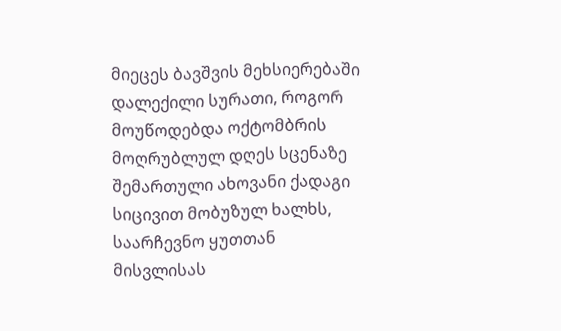მიეცეს ბავშვის მეხსიერებაში დალექილი სურათი, როგორ მოუწოდებდა ოქტომბრის მოღრუბლულ დღეს სცენაზე შემართული ახოვანი ქადაგი სიცივით მობუზულ ხალხს, საარჩევნო ყუთთან მისვლისას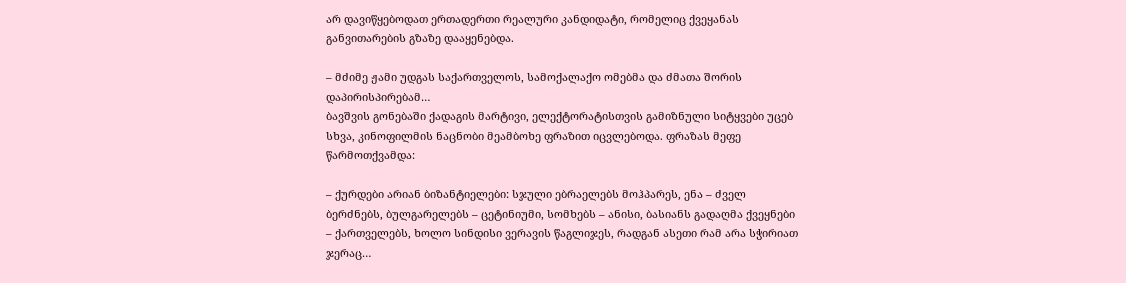არ დავიწყებოდათ ერთადერთი რეალური კანდიდატი, რომელიც ქვეყანას განვითარების გზაზე დააყენებდა.

– მძიმე ჟამი უდგას საქართველოს, სამოქალაქო ომებმა და ძმათა შორის დაპირისპირებამ…
ბავშვის გონებაში ქადაგის მარტივი, ელექტორატისთვის გამიზნული სიტყვები უცებ სხვა, კინოფილმის ნაცნობი მეამბოხე ფრაზით იცვლებოდა. ფრაზას მეფე წარმოთქვამდა:

– ქურდები არიან ბიზანტიელები: სჯული ებრაელებს მოჰპარეს, ენა – ძველ ბერძნებს, ბულგარელებს – ცეტინიუმი, სომხებს – ანისი, ბასიანს გადაღმა ქვეყნები – ქართველებს, ხოლო სინდისი ვერავის წაგლიჯეს, რადგან ასეთი რამ არა სჭირიათ ჯერაც…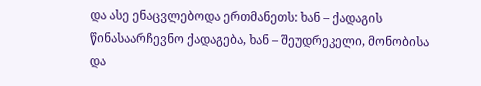და ასე ენაცვლებოდა ერთმანეთს: ხან – ქადაგის წინასაარჩევნო ქადაგება, ხან – შეუდრეკელი, მონობისა და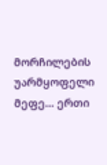მორჩილების უარმყოფელი მეფე… ერთი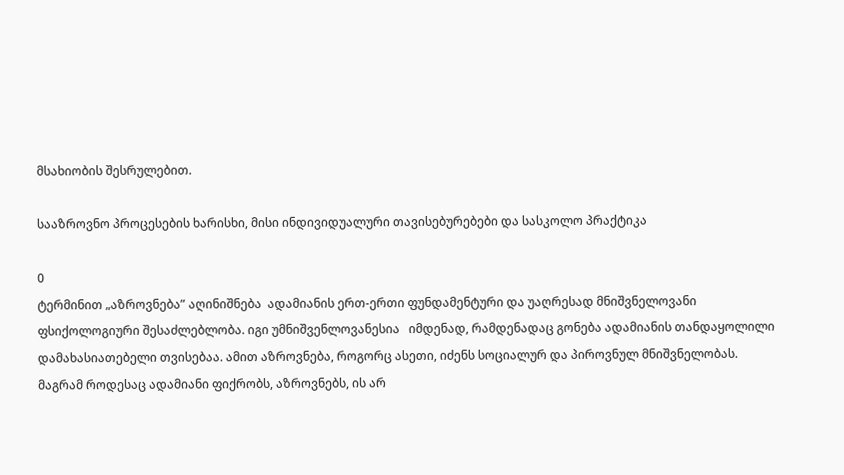მსახიობის შესრულებით.

სააზროვნო პროცესების ხარისხი, მისი ინდივიდუალური თავისებურებები და სასკოლო პრაქტიკა

0
ტერმინით „აზროვნება” აღინიშნება  ადამიანის ერთ-ერთი ფუნდამენტური და უაღრესად მნიშვნელოვანი ფსიქოლოგიური შესაძლებლობა. იგი უმნიშვენლოვანესია   იმდენად, რამდენადაც გონება ადამიანის თანდაყოლილი დამახასიათებელი თვისებაა. ამით აზროვნება, როგორც ასეთი, იძენს სოციალურ და პიროვნულ მნიშვნელობას. მაგრამ როდესაც ადამიანი ფიქრობს, აზროვნებს, ის არ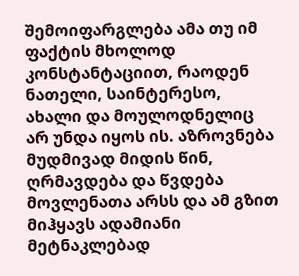შემოიფარგლება ამა თუ იმ ფაქტის მხოლოდ კონსტანტაციით, რაოდენ ნათელი, საინტერესო, ახალი და მოულოდნელიც არ უნდა იყოს ის. აზროვნება მუდმივად მიდის წინ, ღრმავდება და წვდება მოვლენათა არსს და ამ გზით მიჰყავს ადამიანი  მეტნაკლებად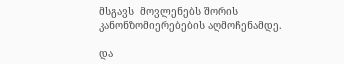მსგავს  მოვლენებს შორის კანონზომიერებების აღმოჩენამდე.

და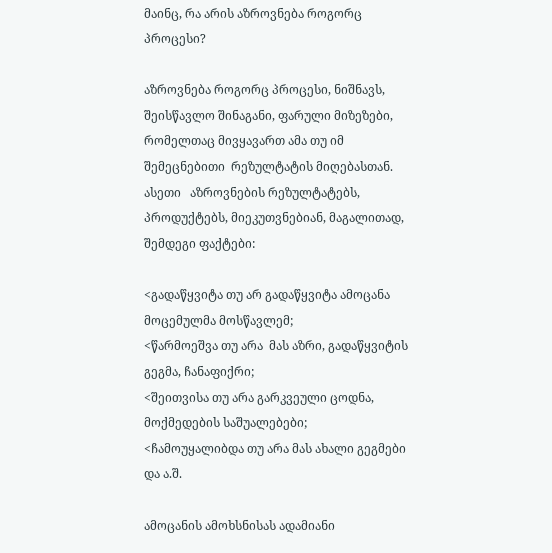მაინც, რა არის აზროვნება როგორც პროცესი?

აზროვნება როგორც პროცესი, ნიშნავს, შეისწავლო შინაგანი, ფარული მიზეზები, რომელთაც მივყავართ ამა თუ იმ შემეცნებითი  რეზულტატის მიღებასთან. ასეთი   აზროვნების რეზულტატებს, პროდუქტებს, მიეკუთვნებიან, მაგალითად, შემდეგი ფაქტები:

<გადაწყვიტა თუ არ გადაწყვიტა ამოცანა მოცემულმა მოსწავლემ;
<წარმოეშვა თუ არა  მას აზრი, გადაწყვიტის გეგმა, ჩანაფიქრი;
<შეითვისა თუ არა გარკვეული ცოდნა, მოქმედების საშუალებები;
<ჩამოუყალიბდა თუ არა მას ახალი გეგმები და ა.შ.

ამოცანის ამოხსნისას ადამიანი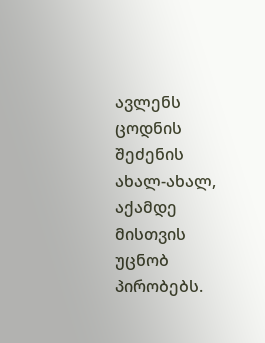ავლენს ცოდნის შეძენის ახალ-ახალ, აქამდე მისთვის უცნობ პირობებს.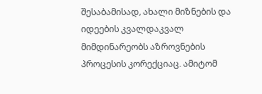შესაბამისად, ახალი მიზნების და იდეების კვალდაკვალ მიმდინარეობს აზროვნების  პროცესის კორექციაც. ამიტომ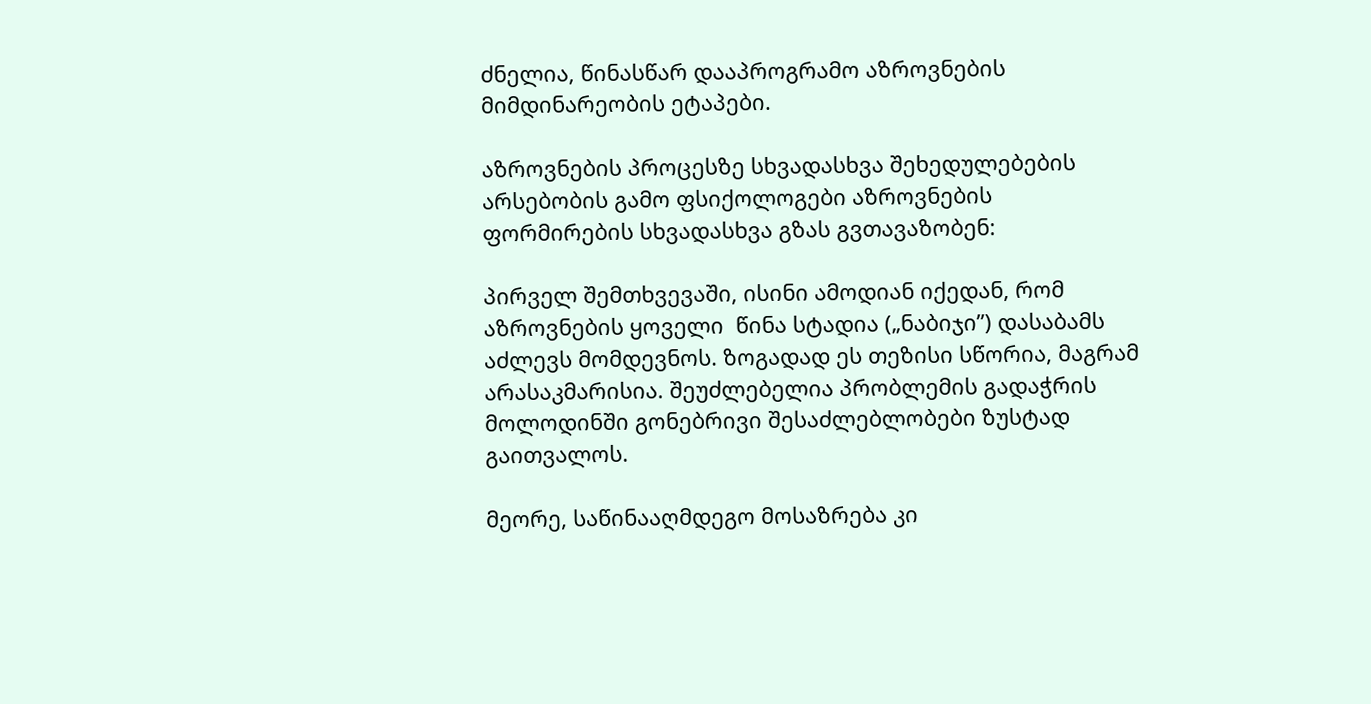ძნელია, წინასწარ დააპროგრამო აზროვნების მიმდინარეობის ეტაპები.

აზროვნების პროცესზე სხვადასხვა შეხედულებების არსებობის გამო ფსიქოლოგები აზროვნების ფორმირების სხვადასხვა გზას გვთავაზობენ:

პირველ შემთხვევაში, ისინი ამოდიან იქედან, რომ აზროვნების ყოველი  წინა სტადია („ნაბიჯი”) დასაბამს აძლევს მომდევნოს. ზოგადად ეს თეზისი სწორია, მაგრამ   არასაკმარისია. შეუძლებელია პრობლემის გადაჭრის მოლოდინში გონებრივი შესაძლებლობები ზუსტად გაითვალოს.

მეორე, საწინააღმდეგო მოსაზრება კი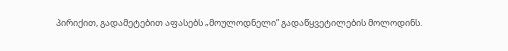პირიქით, გადამეტებით აფასებს „მოულოდნელი” გადაწყვეტილების მოლოდინს.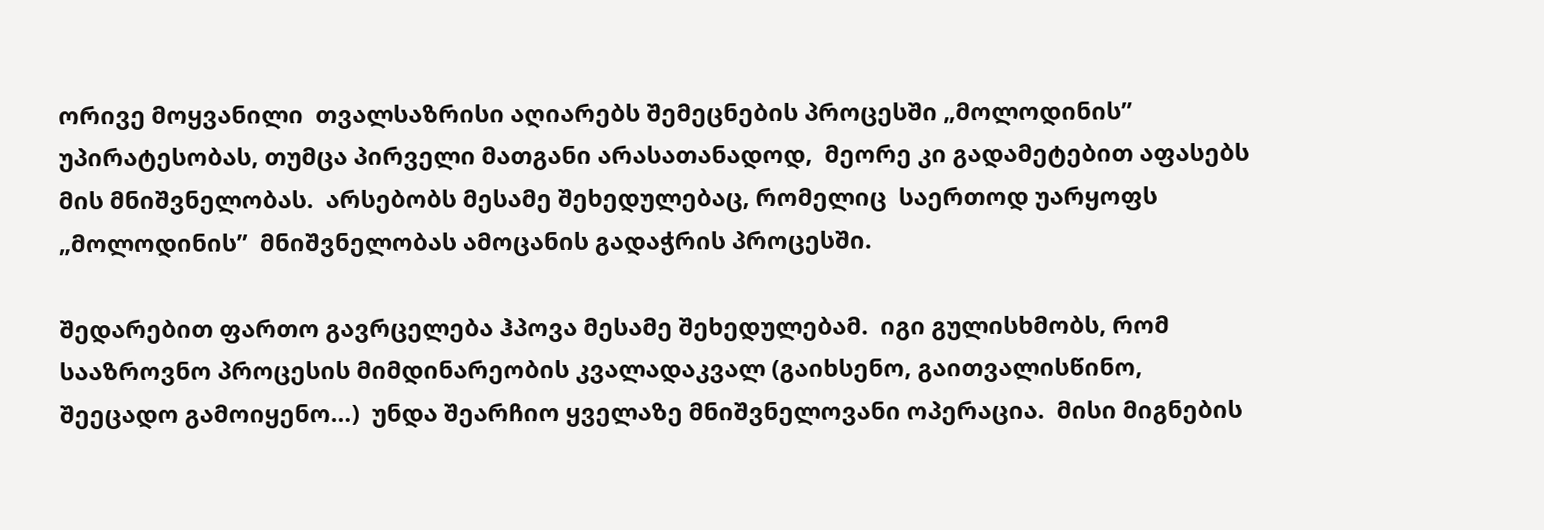ორივე მოყვანილი  თვალსაზრისი აღიარებს შემეცნების პროცესში „მოლოდინის” უპირატესობას, თუმცა პირველი მათგანი არასათანადოდ,  მეორე კი გადამეტებით აფასებს მის მნიშვნელობას.  არსებობს მესამე შეხედულებაც, რომელიც  საერთოდ უარყოფს „მოლოდინის”  მნიშვნელობას ამოცანის გადაჭრის პროცესში.

შედარებით ფართო გავრცელება ჰპოვა მესამე შეხედულებამ.  იგი გულისხმობს, რომ სააზროვნო პროცესის მიმდინარეობის კვალადაკვალ (გაიხსენო, გაითვალისწინო, შეეცადო გამოიყენო…)  უნდა შეარჩიო ყველაზე მნიშვნელოვანი ოპერაცია.  მისი მიგნების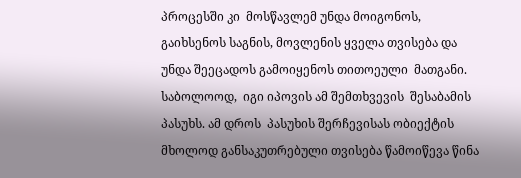პროცესში კი  მოსწავლემ უნდა მოიგონოს, გაიხსენოს საგნის, მოვლენის ყველა თვისება და უნდა შეეცადოს გამოიყენოს თითოეული  მათგანი. საბოლოოდ,  იგი იპოვის ამ შემთხვევის  შესაბამის პასუხს. ამ დროს  პასუხის შერჩევისას ობიექტის მხოლოდ განსაკუთრებული თვისება წამოიწევა წინა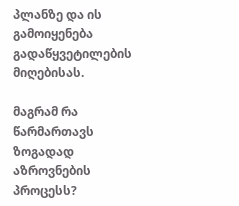პლანზე და ის გამოიყენება გადაწყვეტილების მიღებისას.

მაგრამ რა წარმართავს ზოგადად აზროვნების პროცესს?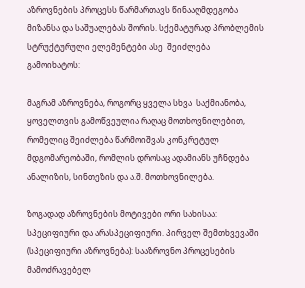აზროვნების პროცესს წარმართავს წინააღმდეგობა მიზანსა და საშუალებას შორის. სქემატურად პრობლემის სტრუქტურული ელემენტები ასე  შეიძლება  გამოიხატოს:

მაგრამ აზროვნება, როგორც ყველა სხვა  საქმიანობა, ყოველთვის გამოწვეულია რაღაც მოთხოვნილებით, რომელიც შეიძლება წარმოიშვას კონკრეტულ მდგომარეობაში, რომლის დროსაც ადამიანს უჩნდება ანალიზის, სინთეზის და ა.შ. მოთხოვნილება.

ზოგადად აზროვნების მოტივები ორი სახისაა: სპეციფიური და არასპეციფიური. პირველ შემთხვევაში (სპეციფიური აზროვნება): სააზროვნო პროცესების მამოძრავებელ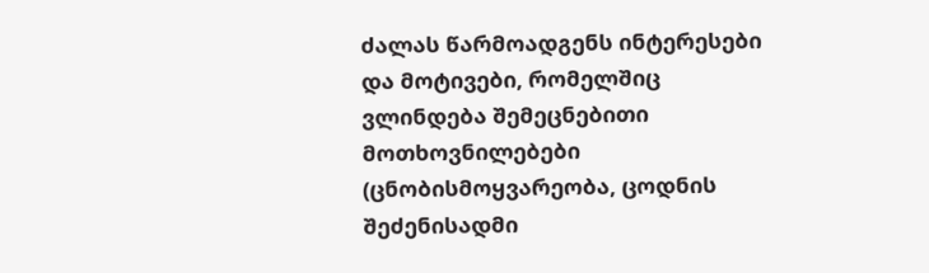ძალას წარმოადგენს ინტერესები და მოტივები, რომელშიც ვლინდება შემეცნებითი მოთხოვნილებები (ცნობისმოყვარეობა, ცოდნის შეძენისადმი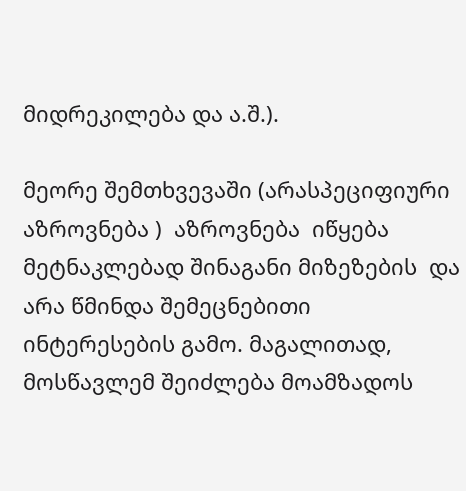მიდრეკილება და ა.შ.).

მეორე შემთხვევაში (არასპეციფიური  აზროვნება )  აზროვნება  იწყება მეტნაკლებად შინაგანი მიზეზების  და არა წმინდა შემეცნებითი ინტერესების გამო. მაგალითად, მოსწავლემ შეიძლება მოამზადოს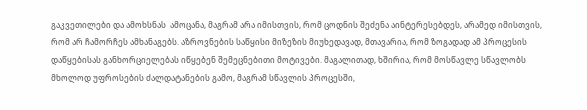გაკვეთილები და ამოხსნას  ამოცანა, მაგრამ არა იმისთვის, რომ ცოდნის შეძენა აინტერესებდეს, არამედ იმისთვის, რომ არ ჩამორჩეს ამხანაგებს. აზროვნების საწყისი მიზეზის მიუხედავად, მთავარია, რომ ზოგადად ამ პროცესის  დაწყებისას განხორციელებას იწყებენ შემეცნებითი მოტივები. მაგალითად, ხშირია, რომ მოსწავლე სწავლობს მხოლოდ უფროსების ძალდატანების გამო, მაგრამ სწავლის პროცესში,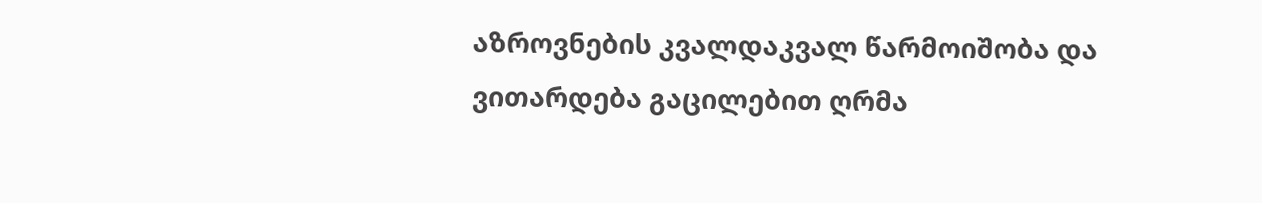აზროვნების კვალდაკვალ წარმოიშობა და ვითარდება გაცილებით ღრმა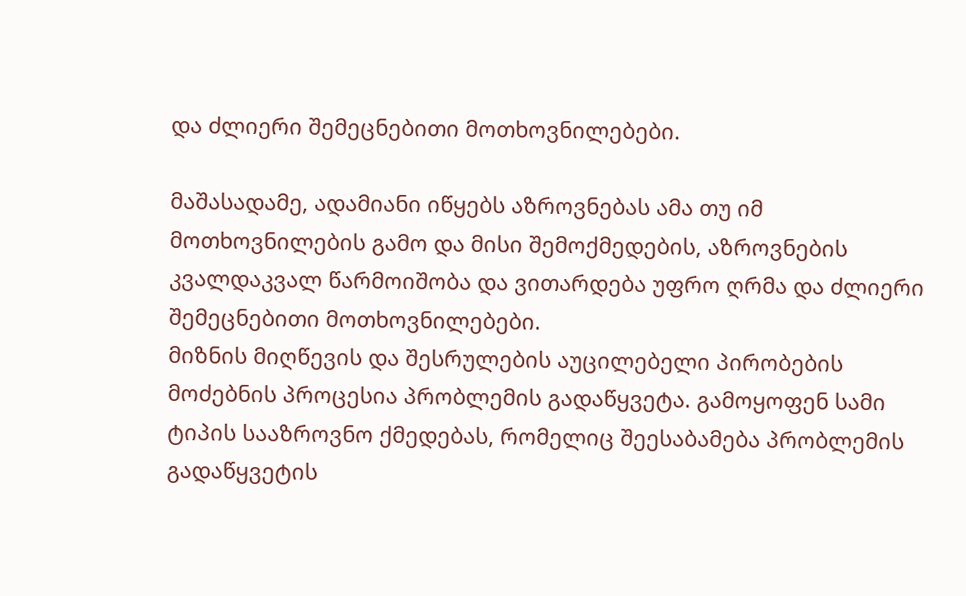და ძლიერი შემეცნებითი მოთხოვნილებები.

მაშასადამე, ადამიანი იწყებს აზროვნებას ამა თუ იმ მოთხოვნილების გამო და მისი შემოქმედების, აზროვნების კვალდაკვალ წარმოიშობა და ვითარდება უფრო ღრმა და ძლიერი შემეცნებითი მოთხოვნილებები.
მიზნის მიღწევის და შესრულების აუცილებელი პირობების  მოძებნის პროცესია პრობლემის გადაწყვეტა. გამოყოფენ სამი ტიპის სააზროვნო ქმედებას, რომელიც შეესაბამება პრობლემის გადაწყვეტის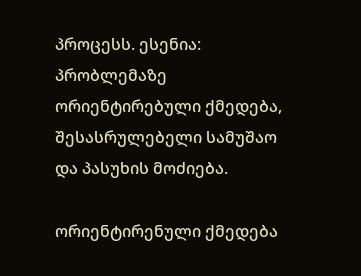პროცესს. ესენია: პრობლემაზე ორიენტირებული ქმედება, შესასრულებელი სამუშაო და პასუხის მოძიება.

ორიენტირენული ქმედება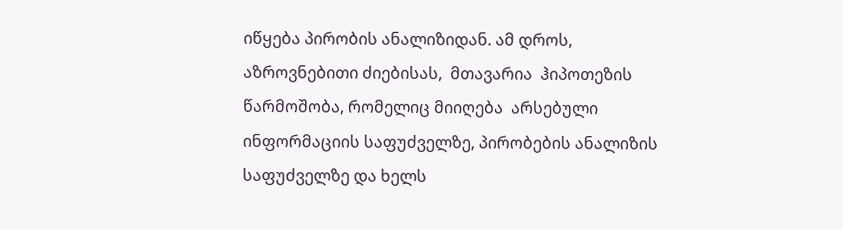იწყება პირობის ანალიზიდან. ამ დროს,  აზროვნებითი ძიებისას,  მთავარია  ჰიპოთეზის წარმოშობა, რომელიც მიიღება  არსებული ინფორმაციის საფუძველზე, პირობების ანალიზის საფუძველზე და ხელს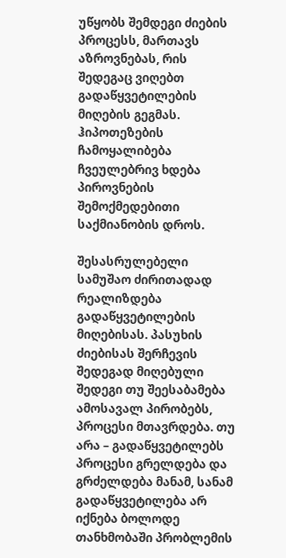უწყობს შემდეგი ძიების პროცესს, მართავს აზროვნებას, რის შედეგაც ვიღებთ გადაწყვეტილების მიღების გეგმას. ჰიპოთეზების ჩამოყალიბება ჩვეულებრივ ხდება პიროვნების შემოქმედებითი  საქმიანობის დროს.

შესასრულებელი სამუშაო ძირითადად რეალიზდება  გადაწყვეტილების მიღებისას. პასუხის ძიებისას შერჩევის შედეგად მიღებული  შედეგი თუ შეესაბამება ამოსავალ პირობებს, პროცესი მთავრდება. თუ არა – გადაწყვეტილებს პროცესი გრელდება და გრძელდება მანამ, სანამ გადაწყვეტილება არ იქნება ბოლოდე თანხმობაში პრობლემის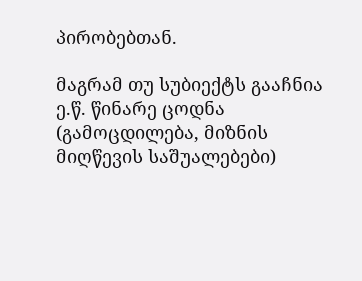პირობებთან.

მაგრამ თუ სუბიექტს გააჩნია ე.წ. წინარე ცოდნა (გამოცდილება, მიზნის მიღწევის საშუალებები)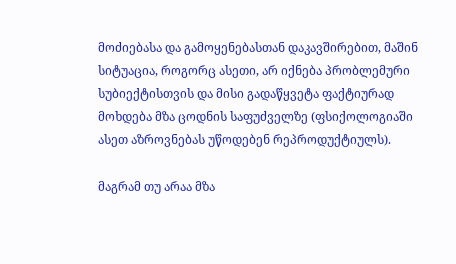მოძიებასა და გამოყენებასთან დაკავშირებით, მაშინ სიტუაცია, როგორც ასეთი, არ იქნება პრობლემური სუბიექტისთვის და მისი გადაწყვეტა ფაქტიურად მოხდება მზა ცოდნის საფუძველზე (ფსიქოლოგიაში ასეთ აზროვნებას უწოდებენ რეპროდუქტიულს).

მაგრამ თუ არაა მზა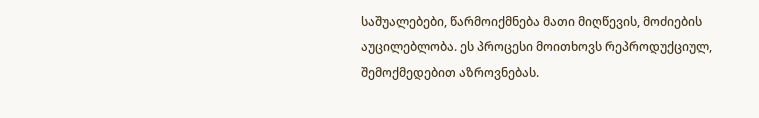საშუალებები, წარმოიქმნება მათი მიღწევის, მოძიების  აუცილებლობა. ეს პროცესი მოითხოვს რეპროდუქციულ, შემოქმედებით აზროვნებას.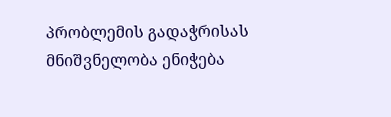პრობლემის გადაჭრისას მნიშვნელობა ენიჭება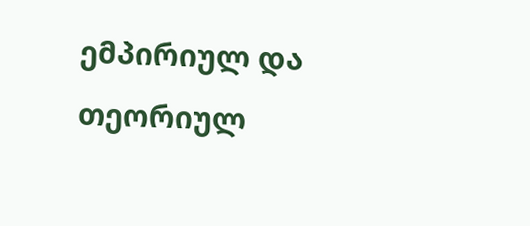ემპირიულ და თეორიულ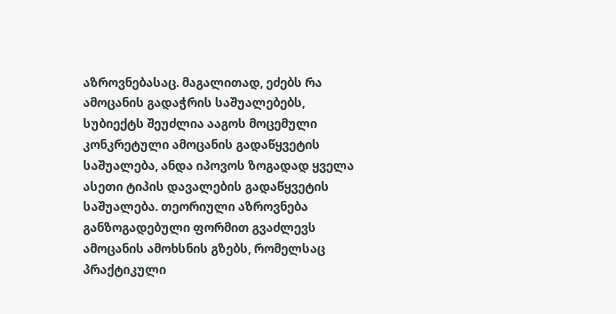აზროვნებასაც. მაგალითად, ეძებს რა ამოცანის გადაჭრის საშუალებებს, სუბიექტს შეუძლია ააგოს მოცემული კონკრეტული ამოცანის გადაწყვეტის საშუალება, ანდა იპოვოს ზოგადად ყველა ასეთი ტიპის დავალების გადაწყვეტის საშუალება. თეორიული აზროვნება განზოგადებული ფორმით გვაძლევს ამოცანის ამოხსნის გზებს, რომელსაც   პრაქტიკული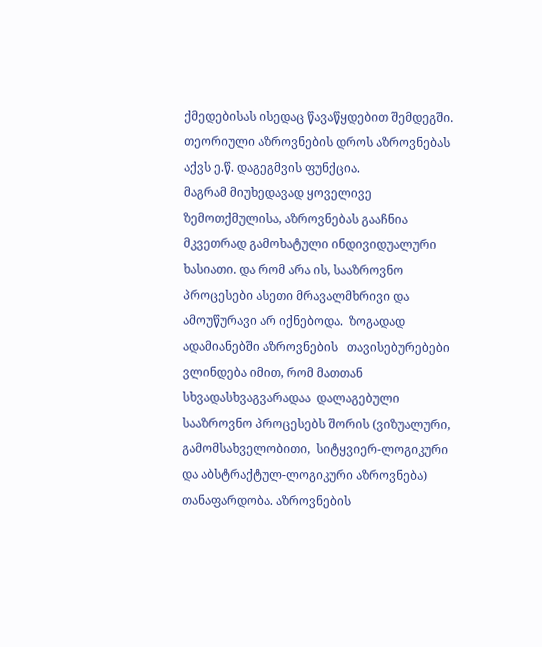ქმედებისას ისედაც წავაწყდებით შემდეგში. თეორიული აზროვნების დროს აზროვნებას აქვს ე.წ. დაგეგმვის ფუნქცია.
მაგრამ მიუხედავად ყოველივე ზემოთქმულისა, აზროვნებას გააჩნია მკვეთრად გამოხატული ინდივიდუალური ხასიათი. და რომ არა ის, სააზროვნო პროცესები ასეთი მრავალმხრივი და ამოუწურავი არ იქნებოდა.  ზოგადად ადამიანებში აზროვნების   თავისებურებები  ვლინდება იმით, რომ მათთან სხვადასხვაგვარადაა  დალაგებული სააზროვნო პროცესებს შორის (ვიზუალური, გამომსახველობითი,  სიტყვიერ-ლოგიკური და აბსტრაქტულ-ლოგიკური აზროვნება)   თანაფარდობა. აზროვნების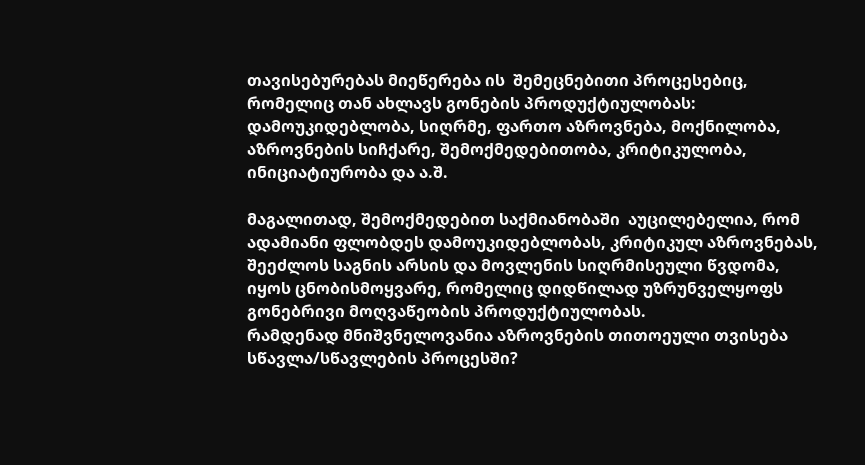თავისებურებას მიეწერება ის  შემეცნებითი პროცესებიც, რომელიც თან ახლავს გონების პროდუქტიულობას: დამოუკიდებლობა, სიღრმე, ფართო აზროვნება, მოქნილობა, აზროვნების სიჩქარე, შემოქმედებითობა, კრიტიკულობა, ინიციატიურობა და ა.შ.

მაგალითად, შემოქმედებით საქმიანობაში  აუცილებელია, რომ ადამიანი ფლობდეს დამოუკიდებლობას, კრიტიკულ აზროვნებას, შეეძლოს საგნის არსის და მოვლენის სიღრმისეული წვდომა, იყოს ცნობისმოყვარე, რომელიც დიდწილად უზრუნველყოფს  გონებრივი მოღვაწეობის პროდუქტიულობას.
რამდენად მნიშვნელოვანია აზროვნების თითოეული თვისება სწავლა/სწავლების პროცესში?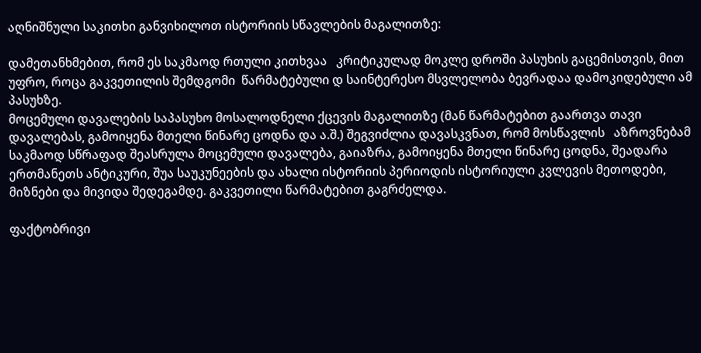აღნიშნული საკითხი განვიხილოთ ისტორიის სწავლების მაგალითზე:

დამეთანხმებით, რომ ეს საკმაოდ რთული კითხვაა   კრიტიკულად მოკლე დროში პასუხის გაცემისთვის, მით უფრო, როცა გაკვეთილის შემდგომი  წარმატებული დ საინტერესო მსვლელობა ბევრადაა დამოკიდებული ამ პასუხზე.
მოცემული დავალების საპასუხო მოსალოდნელი ქცევის მაგალითზე (მან წარმატებით გაართვა თავი დავალებას, გამოიყენა მთელი წინარე ცოდნა და ა.შ.) შეგვიძლია დავასკვნათ, რომ მოსწავლის   აზროვნებამ  საკმაოდ სწრაფად შეასრულა მოცემული დავალება, გაიაზრა, გამოიყენა მთელი წინარე ცოდნა, შეადარა ერთმანეთს ანტიკური, შუა საუკუნეების და ახალი ისტორიის პერიოდის ისტორიული კვლევის მეთოდები, მიზნები და მივიდა შედეგამდე. გაკვეთილი წარმატებით გაგრძელდა.

ფაქტობრივი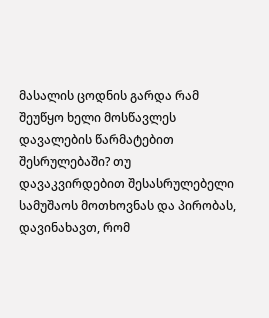მასალის ცოდნის გარდა რამ შეუწყო ხელი მოსწავლეს დავალების წარმატებით შესრულებაში? თუ დავაკვირდებით შესასრულებელი სამუშაოს მოთხოვნას და პირობას,   დავინახავთ, რომ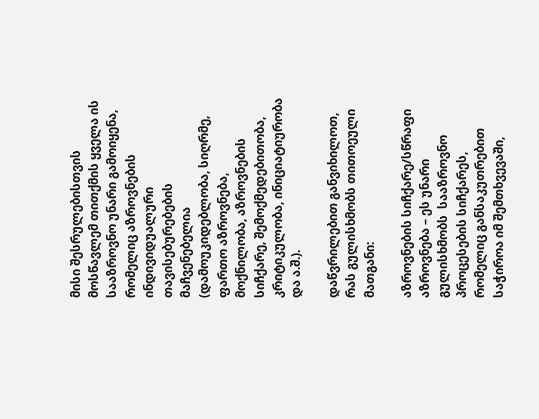მისი შესრულებისთვის მოსწავლემ თითქმის ყველა ის სააზროვნო უნარი გამოიყენა, რომელიც აზროვნების ინდივიდუალური თავისებურებების მაჩვენებელია (დამოუკიდებლობა, სიღრმე, ფართო აზროვნება, მოქნილობა, აზროვნების სიჩქარე, შემოქმედებითობა, კრიტიკულობა, ინიციატიურობა და ა.შ.).

დაწვრილებით განვიხილოთ, რას გულისხმობს თითოეული მათგანი:

აზროვნების სიჩქარე/სწრაფი აზროვნება – ეს უნარი გულისხმობს  სააზროვნო პროცესების სიჩქარეს, რომელიც განსაკუთრებით საჭიროა იმ შემთხვევაში,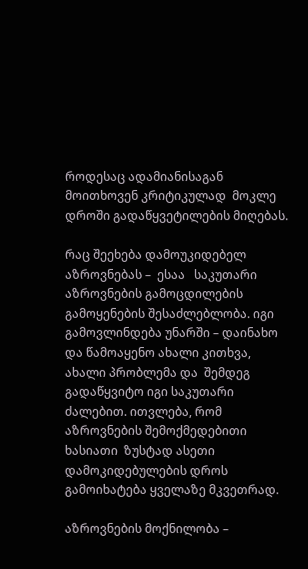როდესაც ადამიანისაგან მოითხოვენ კრიტიკულად  მოკლე დროში გადაწყვეტილების მიღებას.

რაც შეეხება დამოუკიდებელ აზროვნებას –  ესაა   საკუთარი აზროვნების გამოცდილების გამოყენების შესაძლებლობა. იგი გამოვლინდება უნარში – დაინახო და წამოაყენო ახალი კითხვა, ახალი პრობლემა და  შემდეგ გადაწყვიტო იგი საკუთარი ძალებით. ითვლება, რომ აზროვნების შემოქმედებითი  ხასიათი  ზუსტად ასეთი  დამოკიდებულების დროს გამოიხატება ყველაზე მკვეთრად.

აზროვნების მოქნილობა –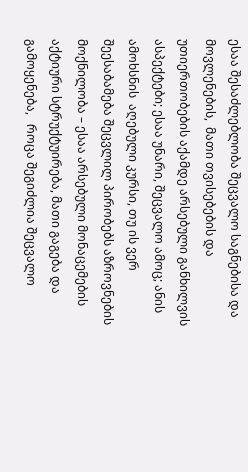ესაა შესაძლებლობა შეცვალო საგნებისა და  მოვლენების,  მათი თვისებების და უთიერთობების აქამდე არსებული განხილვის ასპექტები; ესაა უნარი, შეცვალო ამოც; ანის ამოხსნის  აღებული კურსი, თუ ის ვერ შეესაბამება შეცვლილ პირობებს აზროვნების მოქნილობა – ესაა არსებული მონაცემების აქტიური სტრუქტუირება, მათი გაგება და გამოყენება,   როცა შეგიძლია შეცვალო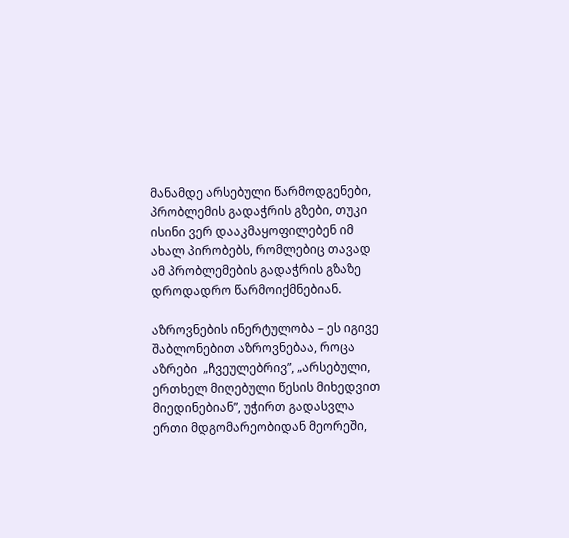მანამდე არსებული წარმოდგენები, პრობლემის გადაჭრის გზები, თუკი ისინი ვერ დააკმაყოფილებენ იმ  ახალ პირობებს, რომლებიც თავად ამ პრობლემების გადაჭრის გზაზე დროდადრო წარმოიქმნებიან.

აზროვნების ინერტულობა – ეს იგივე შაბლონებით აზროვნებაა, როცა აზრები  „ჩვეულებრივ”, „არსებული,  ერთხელ მიღებული წესის მიხედვით მიედინებიან”, უჭირთ გადასვლა  ერთი მდგომარეობიდან მეორეში,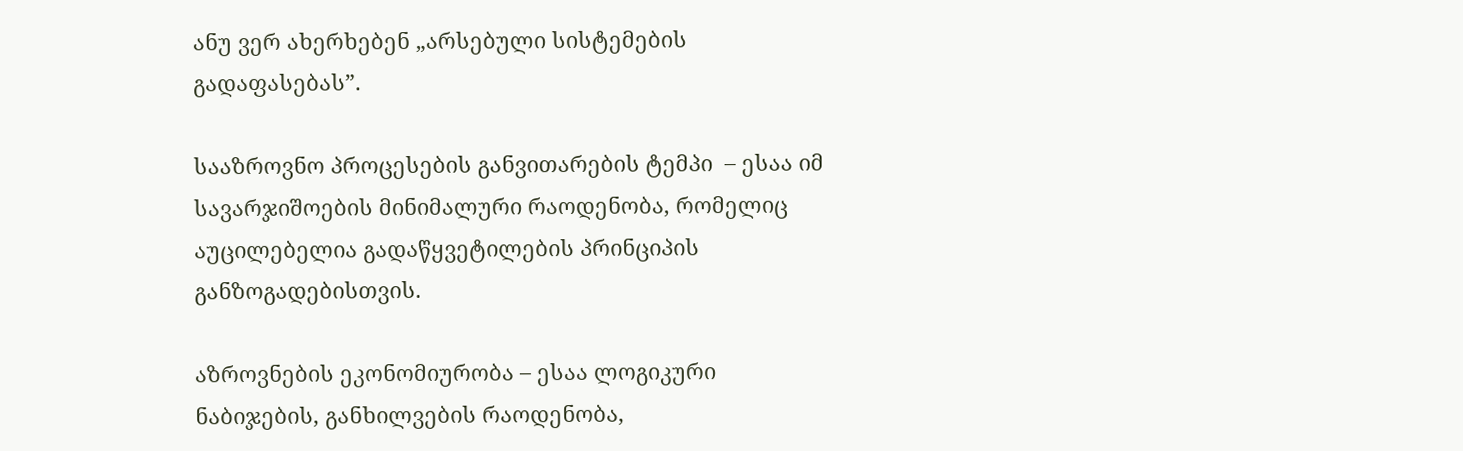ანუ ვერ ახერხებენ „არსებული სისტემების გადაფასებას”.

სააზროვნო პროცესების განვითარების ტემპი  – ესაა იმ  სავარჯიშოების მინიმალური რაოდენობა, რომელიც  აუცილებელია გადაწყვეტილების პრინციპის განზოგადებისთვის.

აზროვნების ეკონომიურობა – ესაა ლოგიკური ნაბიჯების, განხილვების რაოდენობა,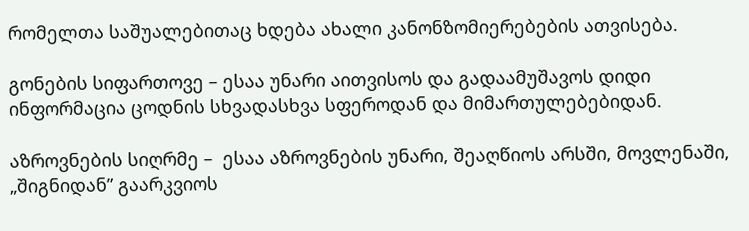რომელთა საშუალებითაც ხდება ახალი კანონზომიერებების ათვისება.

გონების სიფართოვე – ესაა უნარი აითვისოს და გადაამუშავოს დიდი ინფორმაცია ცოდნის სხვადასხვა სფეროდან და მიმართულებებიდან.

აზროვნების სიღრმე –  ესაა აზროვნების უნარი, შეაღწიოს არსში, მოვლენაში, „შიგნიდან” გაარკვიოს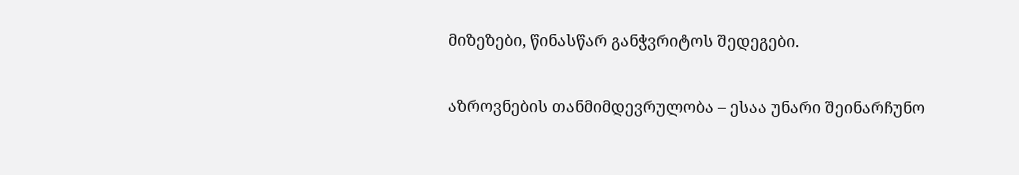მიზეზები, წინასწარ განჭვრიტოს შედეგები.

აზროვნების თანმიმდევრულობა – ესაა უნარი შეინარჩუნო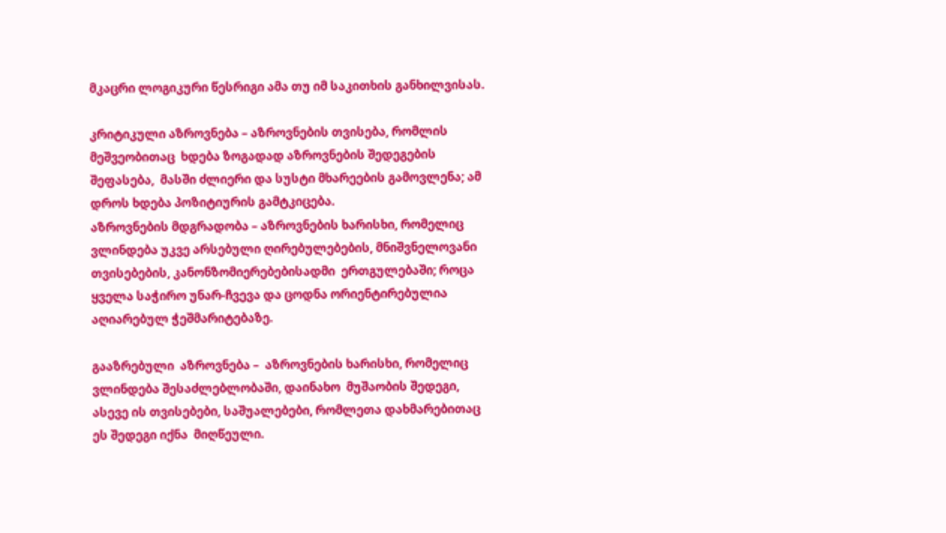მკაცრი ლოგიკური წესრიგი ამა თუ იმ საკითხის განხილვისას.

კრიტიკული აზროვნება – აზროვნების თვისება, რომლის მეშვეობითაც  ხდება ზოგადად აზროვნების შედეგების შეფასება,  მასში ძლიერი და სუსტი მხარეების გამოვლენა; ამ დროს ხდება პოზიტიურის გამტკიცება.
აზროვნების მდგრადობა – აზროვნების ხარისხი, რომელიც ვლინდება უკვე არსებული ღირებულებების, მნიშვნელოვანი თვისებების, კანონზომიერებებისადმი  ერთგულებაში; როცა ყველა საჭირო უნარ-ჩვევა და ცოდნა ორიენტირებულია აღიარებულ ჭეშმარიტებაზე.

გააზრებული  აზროვნება –  აზროვნების ხარისხი, რომელიც ვლინდება შესაძლებლობაში, დაინახო  მუშაობის შედეგი, ასევე ის თვისებები, საშუალებები, რომლეთა დახმარებითაც ეს შედეგი იქნა  მიღწეული.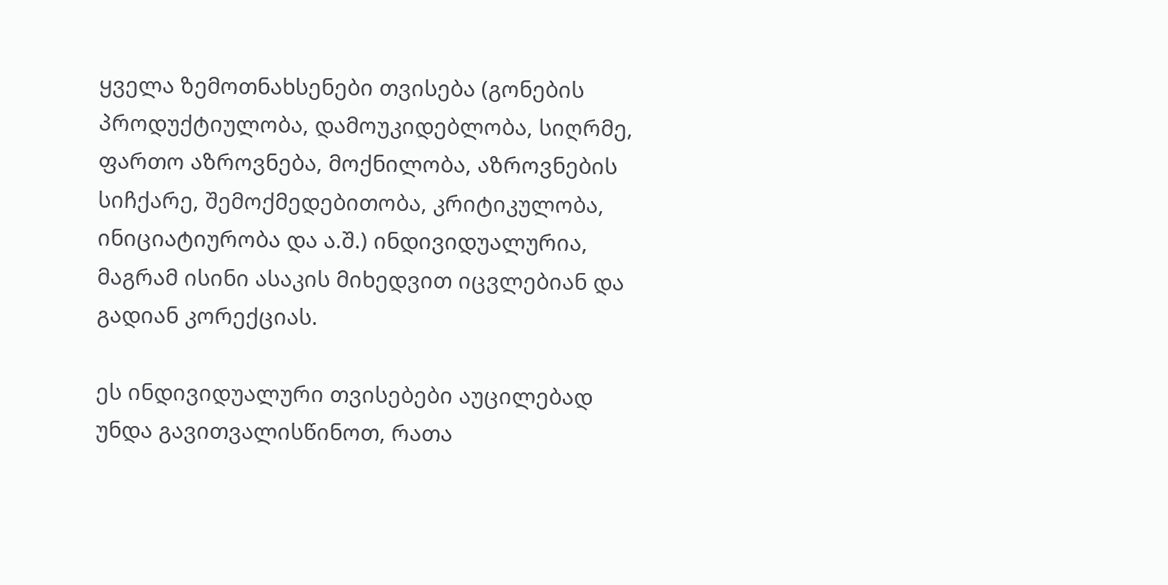ყველა ზემოთნახსენები თვისება (გონების პროდუქტიულობა, დამოუკიდებლობა, სიღრმე, ფართო აზროვნება, მოქნილობა, აზროვნების სიჩქარე, შემოქმედებითობა, კრიტიკულობა, ინიციატიურობა და ა.შ.) ინდივიდუალურია, მაგრამ ისინი ასაკის მიხედვით იცვლებიან და გადიან კორექციას.

ეს ინდივიდუალური თვისებები აუცილებად უნდა გავითვალისწინოთ, რათა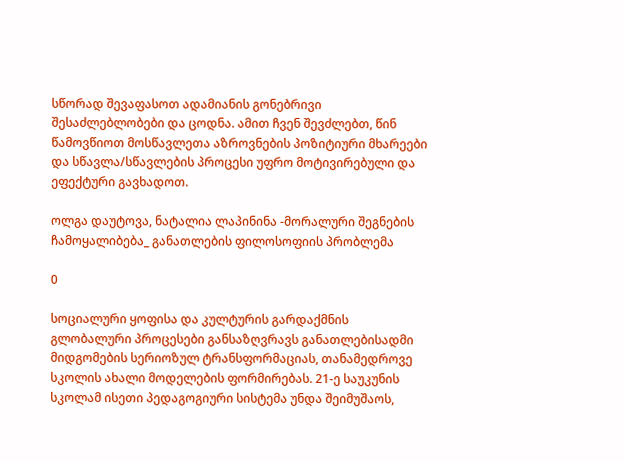სწორად შევაფასოთ ადამიანის გონებრივი შესაძლებლობები და ცოდნა. ამით ჩვენ შევძლებთ, წინ წამოვწიოთ მოსწავლეთა აზროვნების პოზიტიური მხარეები და სწავლა/სწავლების პროცესი უფრო მოტივირებული და ეფექტური გავხადოთ.

ოლგა დაუტოვა, ნატალია ლაპინინა -მორალური შეგნების ჩამოყალიბება_ განათლების ფილოსოფიის პრობლემა

0

სოციალური ყოფისა და კულტურის გარდაქმნის გლობალური პროცესები განსაზღვრავს განათლებისადმი მიდგომების სერიოზულ ტრანსფორმაციას, თანამედროვე სკოლის ახალი მოდელების ფორმირებას. 21-ე საუკუნის სკოლამ ისეთი პედაგოგიური სისტემა უნდა შეიმუშაოს,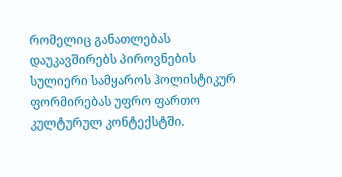რომელიც განათლებას დაუკავშირებს პიროვნების სულიერი სამყაროს ჰოლისტიკურ ფორმირებას უფრო ფართო კულტურულ კონტექსტში.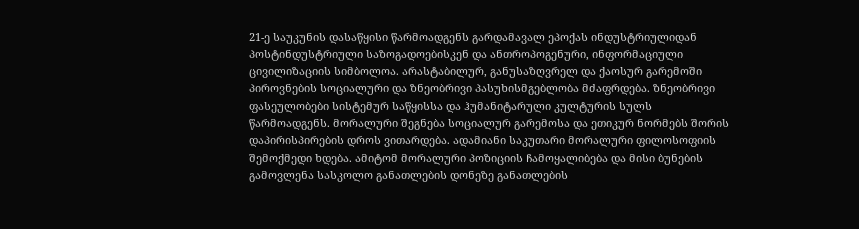21-ე საუკუნის დასაწყისი წარმოადგენს გარდამავალ ეპოქას ინდუსტრიულიდან პოსტინდუსტრიული საზოგადოებისკენ და ანთროპოგენური, ინფორმაციული ცივილიზაციის სიმბოლოა. არასტაბილურ, განუსაზღვრელ და ქაოსურ გარემოში პიროვნების სოციალური და ზნეობრივი პასუხისმგებლობა მძაფრდება. ზნეობრივი ფასეულობები სისტემურ საწყისსა და ჰუმანიტარული კულტურის სულს წარმოადგენს. მორალური შეგნება სოციალურ გარემოსა და ეთიკურ ნორმებს შორის დაპირისპირების დროს ვითარდება. ადამიანი საკუთარი მორალური ფილოსოფიის შემოქმედი ხდება. ამიტომ მორალური პოზიციის ჩამოყალიბება და მისი ბუნების გამოვლენა სასკოლო განათლების დონეზე განათლების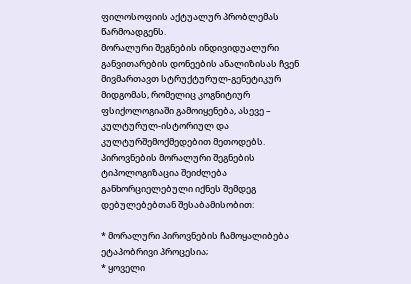ფილოსოფიის აქტუალურ პრობლემას წარმოადგენს.
მორალური შეგნების ინდივიდუალური განვითარების დონეების ანალიზისას ჩვენ მივმართავთ სტრუქტურულ-გენეტიკურ მიდგომას, რომელიც კოგნიტიურ ფსიქოლოგიაში გამოიყენება, ასევე – კულტურულ-ისტორიულ და კულტურშემოქმედებით მეთოდებს. პიროვნების მორალური შეგნების ტიპოლოგიზაცია შეიძლება განხორციელებული იქნეს შემდეგ დებულებებთან შესაბამისობით:

* მორალური პიროვნების ჩამოყალიბება ეტაპობრივი პროცესია;
* ყოველი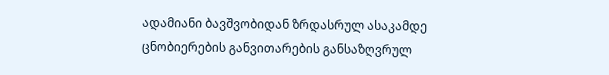ადამიანი ბავშვობიდან ზრდასრულ ასაკამდე ცნობიერების განვითარების განსაზღვრულ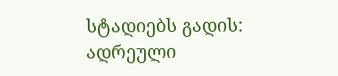სტადიებს გადის: ადრეული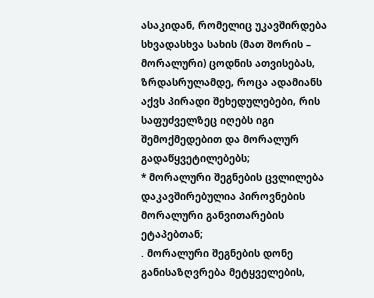ასაკიდან, რომელიც უკავშირდება სხვადასხვა სახის (მათ შორის – მორალური) ცოდნის ათვისებას, ზრდასრულამდე, როცა ადამიანს აქვს პირადი შეხედულებები, რის საფუძველზეც იღებს იგი შემოქმედებით და მორალურ გადაწყვეტილებებს;
* მორალური შეგნების ცვლილება დაკავშირებულია პიროვნების მორალური განვითარების ეტაპებთან;
. მორალური შეგნების დონე განისაზღვრება მეტყველების,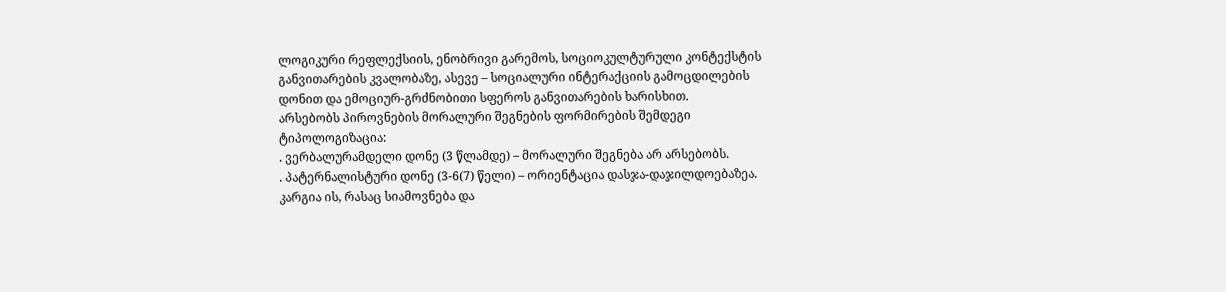ლოგიკური რეფლექსიის, ენობრივი გარემოს, სოციოკულტურული კონტექსტის განვითარების კვალობაზე, ასევე – სოციალური ინტერაქციის გამოცდილების დონით და ემოციურ-გრძნობითი სფეროს განვითარების ხარისხით.
არსებობს პიროვნების მორალური შეგნების ფორმირების შემდეგი ტიპოლოგიზაცია:
. ვერბალურამდელი დონე (3 წლამდე) – მორალური შეგნება არ არსებობს.
. პატერნალისტური დონე (3-6(7) წელი) – ორიენტაცია დასჯა-დაჯილდოებაზეა. კარგია ის, რასაც სიამოვნება და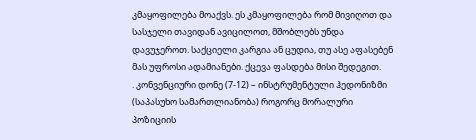კმაყოფილება მოაქვს. ეს კმაყოფილება რომ მივიღოთ და სასჯელი თავიდან ავიცილოთ, მშობლებს უნდა დავუჯეროთ. საქციელი კარგია ან ცუდია, თუ ასე აფასებენ მას უფროსი ადამიანები. ქცევა ფასდება მისი შედეგით.
. კონვენციური დონე (7-12) – ინსტრუმენტული ჰედონიზმი (საპასუხო სამართლიანობა) როგორც მორალური პოზიციის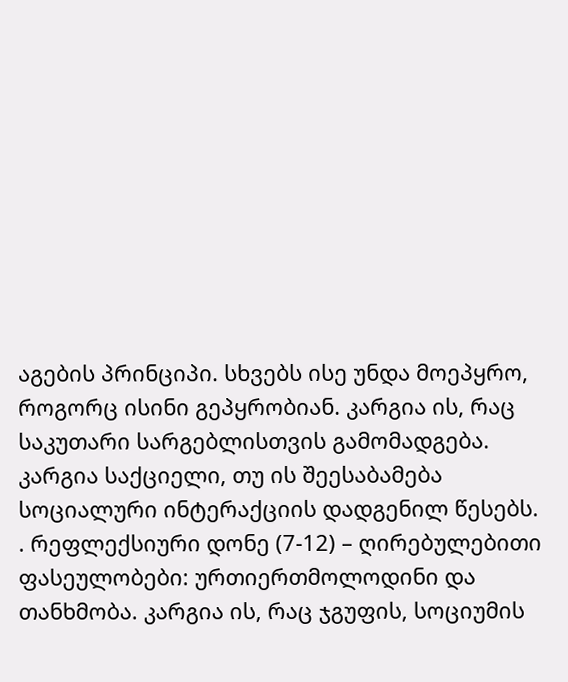აგების პრინციპი. სხვებს ისე უნდა მოეპყრო, როგორც ისინი გეპყრობიან. კარგია ის, რაც საკუთარი სარგებლისთვის გამომადგება. კარგია საქციელი, თუ ის შეესაბამება სოციალური ინტერაქციის დადგენილ წესებს.
. რეფლექსიური დონე (7-12) – ღირებულებითი ფასეულობები: ურთიერთმოლოდინი და თანხმობა. კარგია ის, რაც ჯგუფის, სოციუმის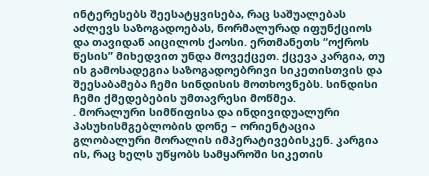ინტერესებს შეესატყვისება, რაც საშუალებას აძლევს საზოგადოებას, ნორმალურად იფუნქციოს და თავიდან აიცილოს ქაოსი. ერთმანეთს “ოქროს წესის” მიხედვით უნდა მოვექცეთ. ქცევა კარგია, თუ ის გამოსადეგია საზოგადოებრივი სიკეთისთვის და შეესაბამება ჩემი სინდისის მოთხოვნებს. სინდისი ჩემი ქმედებების უმთავრესი მოწმეა.
. მორალური სიმწიფისა და ინდივიდუალური პასუხისმგებლობის დონე – ორიენტაცია გლობალური მორალის იმპერატივებისკენ. კარგია ის, რაც ხელს უწყობს სამყაროში სიკეთის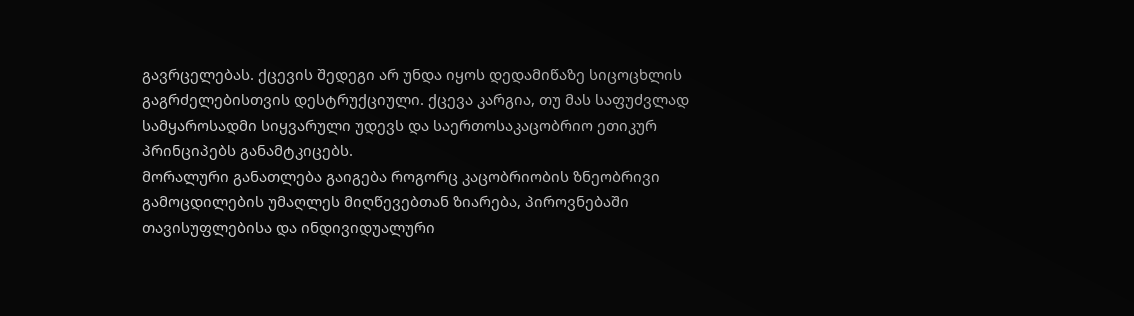გავრცელებას. ქცევის შედეგი არ უნდა იყოს დედამიწაზე სიცოცხლის გაგრძელებისთვის დესტრუქციული. ქცევა კარგია, თუ მას საფუძვლად სამყაროსადმი სიყვარული უდევს და საერთოსაკაცობრიო ეთიკურ პრინციპებს განამტკიცებს.
მორალური განათლება გაიგება როგორც კაცობრიობის ზნეობრივი გამოცდილების უმაღლეს მიღწევებთან ზიარება, პიროვნებაში თავისუფლებისა და ინდივიდუალური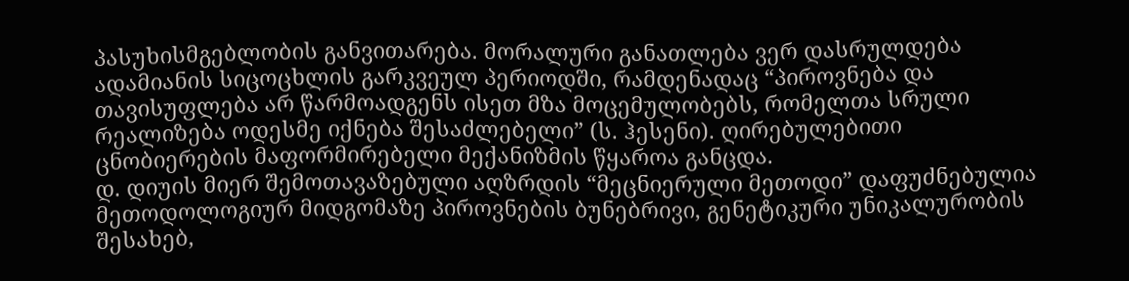პასუხისმგებლობის განვითარება. მორალური განათლება ვერ დასრულდება ადამიანის სიცოცხლის გარკვეულ პერიოდში, რამდენადაც “პიროვნება და თავისუფლება არ წარმოადგენს ისეთ მზა მოცემულობებს, რომელთა სრული რეალიზება ოდესმე იქნება შესაძლებელი” (ს. ჰესენი). ღირებულებითი ცნობიერების მაფორმირებელი მექანიზმის წყაროა განცდა.
დ. დიუის მიერ შემოთავაზებული აღზრდის “მეცნიერული მეთოდი” დაფუძნებულია მეთოდოლოგიურ მიდგომაზე პიროვნების ბუნებრივი, გენეტიკური უნიკალურობის შესახებ,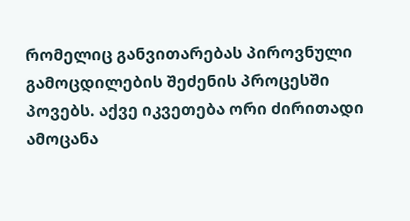რომელიც განვითარებას პიროვნული გამოცდილების შეძენის პროცესში პოვებს. აქვე იკვეთება ორი ძირითადი ამოცანა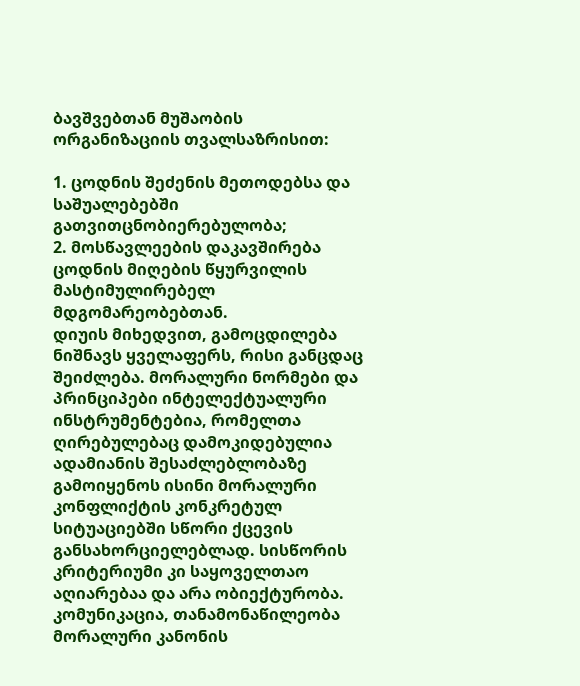ბავშვებთან მუშაობის ორგანიზაციის თვალსაზრისით:

1. ცოდნის შეძენის მეთოდებსა და საშუალებებში გათვითცნობიერებულობა;
2. მოსწავლეების დაკავშირება ცოდნის მიღების წყურვილის მასტიმულირებელ მდგომარეობებთან.
დიუის მიხედვით, გამოცდილება ნიშნავს ყველაფერს, რისი განცდაც შეიძლება. მორალური ნორმები და პრინციპები ინტელექტუალური ინსტრუმენტებია, რომელთა ღირებულებაც დამოკიდებულია ადამიანის შესაძლებლობაზე გამოიყენოს ისინი მორალური კონფლიქტის კონკრეტულ სიტუაციებში სწორი ქცევის განსახორციელებლად. სისწორის კრიტერიუმი კი საყოველთაო აღიარებაა და არა ობიექტურობა. კომუნიკაცია, თანამონაწილეობა მორალური კანონის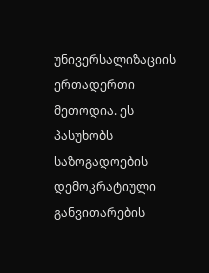უნივერსალიზაციის ერთადერთი მეთოდია. ეს პასუხობს საზოგადოების დემოკრატიული განვითარების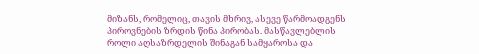მიზანს, რომელიც, თავის მხრივ, ასევე წარმოადგენს პიროვნების ზრდის წინა პირობას. მასწავლებლის როლი აღსაზრდელის შინაგან სამყაროსა და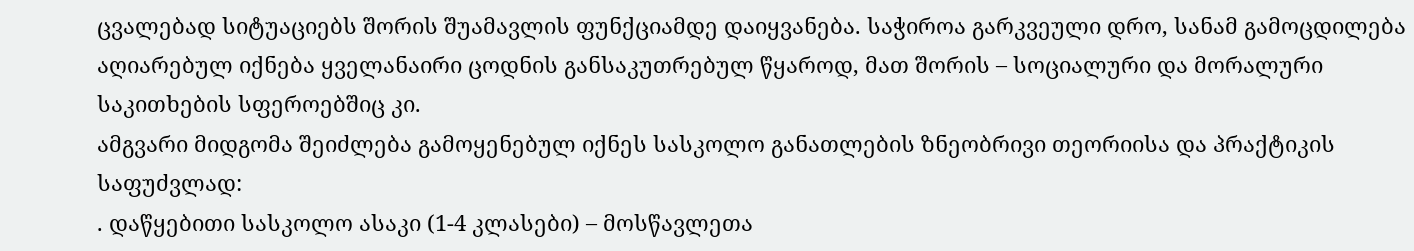ცვალებად სიტუაციებს შორის შუამავლის ფუნქციამდე დაიყვანება. საჭიროა გარკვეული დრო, სანამ გამოცდილება აღიარებულ იქნება ყველანაირი ცოდნის განსაკუთრებულ წყაროდ, მათ შორის – სოციალური და მორალური საკითხების სფეროებშიც კი.
ამგვარი მიდგომა შეიძლება გამოყენებულ იქნეს სასკოლო განათლების ზნეობრივი თეორიისა და პრაქტიკის საფუძვლად:
. დაწყებითი სასკოლო ასაკი (1-4 კლასები) – მოსწავლეთა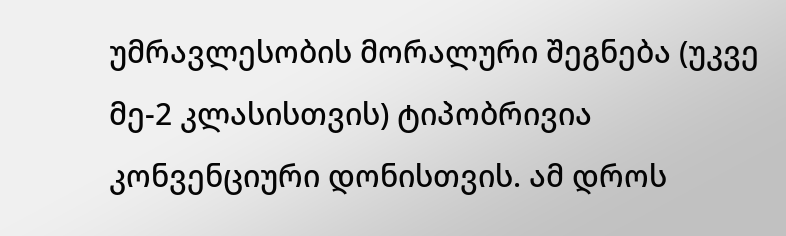უმრავლესობის მორალური შეგნება (უკვე მე-2 კლასისთვის) ტიპობრივია კონვენციური დონისთვის. ამ დროს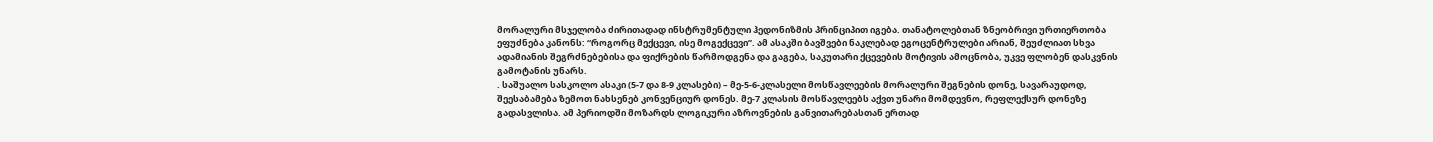მორალური მსჯელობა ძირითადად ინსტრუმენტული ჰედონიზმის პრინციპით იგება. თანატოლებთან ზნეობრივი ურთიერთობა ეფუძნება კანონს: “როგორც მექცევი, ისე მოგექცევი”. ამ ასაკში ბავშვები ნაკლებად ეგოცენტრულები არიან, შეუძლიათ სხვა ადამიანის შეგრძნებებისა და ფიქრების წარმოდგენა და გაგება, საკუთარი ქცევების მოტივის ამოცნობა, უკვე ფლობენ დასკვნის გამოტანის უნარს.
. საშუალო სასკოლო ასაკი (5-7 და 8-9 კლასები) – მე-5-6-კლასელი მოსწავლეების მორალური შეგნების დონე, სავარაუდოდ, შეესაბამება ზემოთ ნახსენებ კონვენციურ დონეს. მე-7 კლასის მოსწავლეებს აქვთ უნარი მომდევნო, რეფლექსურ დონეზე გადასვლისა. ამ პერიოდში მოზარდს ლოგიკური აზროვნების განვითარებასთან ერთად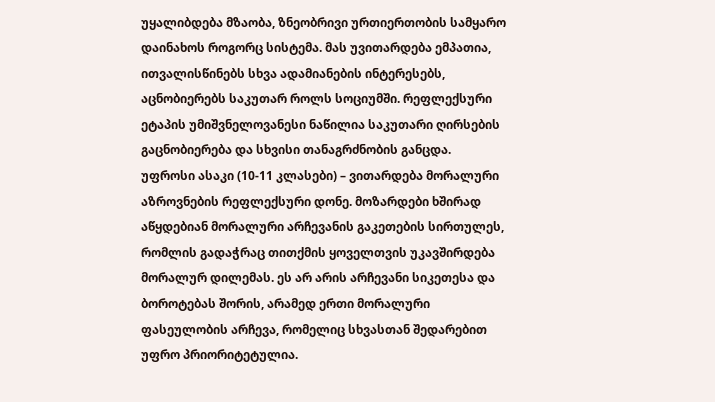უყალიბდება მზაობა, ზნეობრივი ურთიერთობის სამყარო დაინახოს როგორც სისტემა. მას უვითარდება ემპათია, ითვალისწინებს სხვა ადამიანების ინტერესებს, აცნობიერებს საკუთარ როლს სოციუმში. რეფლექსური ეტაპის უმიშვნელოვანესი ნაწილია საკუთარი ღირსების გაცნობიერება და სხვისი თანაგრძნობის განცდა.
უფროსი ასაკი (10-11 კლასები) – ვითარდება მორალური აზროვნების რეფლექსური დონე. მოზარდები ხშირად აწყდებიან მორალური არჩევანის გაკეთების სირთულეს, რომლის გადაჭრაც თითქმის ყოველთვის უკავშირდება მორალურ დილემას. ეს არ არის არჩევანი სიკეთესა და ბოროტებას შორის, არამედ ერთი მორალური ფასეულობის არჩევა, რომელიც სხვასთან შედარებით უფრო პრიორიტეტულია.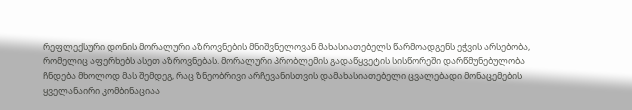რეფლექსური დონის მორალური აზროვნების მნიშვნელოვან მახასიათებელს წარმოადგენს ეჭვის არსებობა, რომელიც აფერხებს ასეთ აზროვნებას. მორალური პრობლემის გადაწყვეტის სისწორეში დარწმუნებულობა ჩნდება მხოლოდ მას შემდეგ, რაც ზნეობრივი არჩევანისთვის დამახასიათებელი ცვალებადი მონაცემების ყველანაირი კომბინაციაა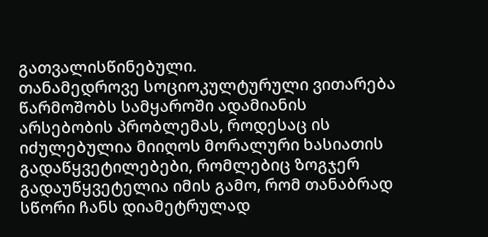გათვალისწინებული.
თანამედროვე სოციოკულტურული ვითარება წარმოშობს სამყაროში ადამიანის არსებობის პრობლემას, როდესაც ის იძულებულია მიიღოს მორალური ხასიათის გადაწყვეტილებები, რომლებიც ზოგჯერ გადაუწყვეტელია იმის გამო, რომ თანაბრად სწორი ჩანს დიამეტრულად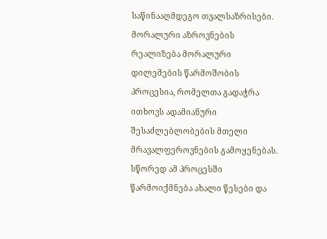საწინააღმდეგო თვალსაზრისები. მორალური აზროვნების რეალიზება მორალური დილემების წარმოშობის პროცესია, რომელთა გადაჭრა ითხოვს ადამიანური შესაძლებლობების მთელი მრავალფეროვნების გამოყენებას. სწორედ ამ პროცესში წარმოიქმნება ახალი წესები და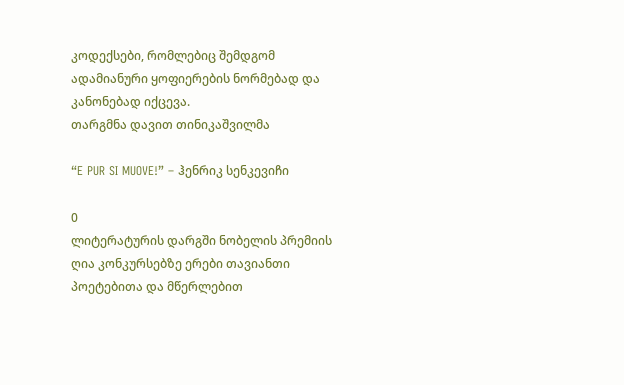კოდექსები, რომლებიც შემდგომ ადამიანური ყოფიერების ნორმებად და კანონებად იქცევა.
თარგმნა დავით თინიკაშვილმა

“E PUR SI MUOVE!” – ჰენრიკ სენკევიჩი

0
ლიტერატურის დარგში ნობელის პრემიის ღია კონკურსებზე ერები თავიანთი პოეტებითა და მწერლებით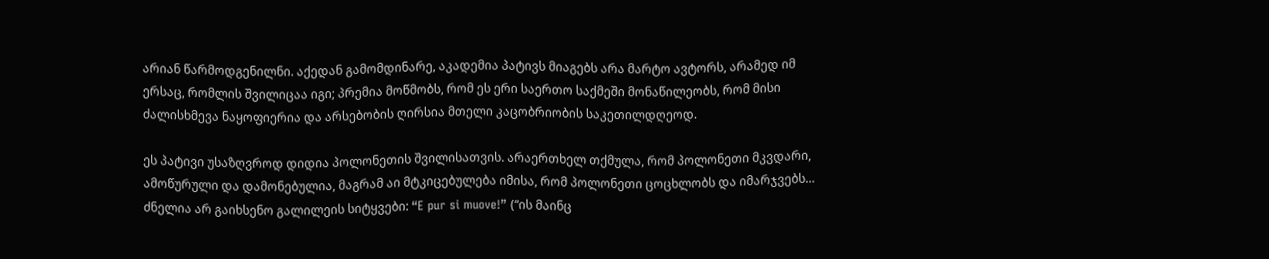არიან წარმოდგენილნი. აქედან გამომდინარე, აკადემია პატივს მიაგებს არა მარტო ავტორს, არამედ იმ ერსაც, რომლის შვილიცაა იგი; პრემია მოწმობს, რომ ეს ერი საერთო საქმეში მონაწილეობს, რომ მისი ძალისხმევა ნაყოფიერია და არსებობის ღირსია მთელი კაცობრიობის საკეთილდღეოდ.

ეს პატივი უსაზღვროდ დიდია პოლონეთის შვილისათვის. არაერთხელ თქმულა, რომ პოლონეთი მკვდარი, ამოწურული და დამონებულია, მაგრამ აი მტკიცებულება იმისა, რომ პოლონეთი ცოცხლობს და იმარჯვებს… ძნელია არ გაიხსენო გალილეის სიტყვები: “E pur si muove!” (“ის მაინც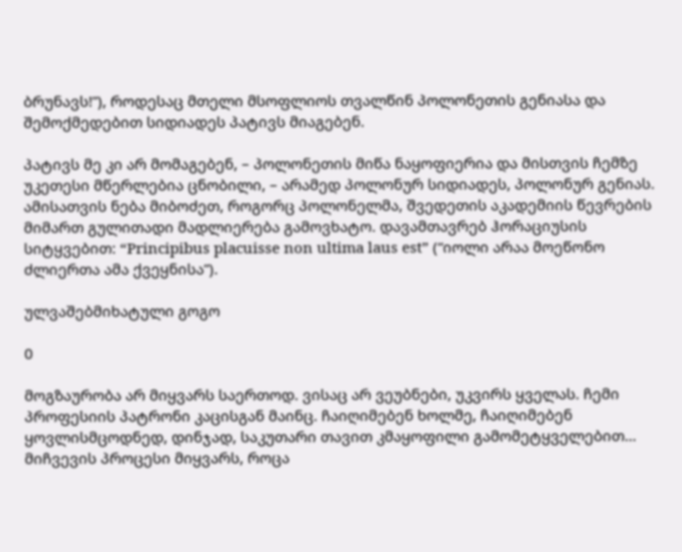ბრუნავს!”), როდესაც მთელი მსოფლიოს თვალწინ პოლონეთის გენიასა და შემოქმედებით სიდიადეს პატივს მიაგებენ.

პატივს მე კი არ მომაგებენ, – პოლონეთის მიწა ნაყოფიერია და მისთვის ჩემზე უკეთესი მწერლებია ცნობილი, – არამედ პოლონურ სიდიადეს, პოლონურ გენიას. ამისათვის ნება მიბოძეთ, როგორც პოლონელმა, შვედეთის აკადემიის წევრების მიმართ გულითადი მადლიერება გამოვხატო. დავამთავრებ ჰორაციუსის სიტყვებით: “Principibus placuisse non ultima laus est” (“იოლი არაა მოეწონო ძლიერთა ამა ქვეყნისა”).

ულვაშებმიხატული გოგო

0

მოგზაურობა არ მიყვარს საერთოდ. ვისაც არ ვეუბნები, უკვირს ყველას. ჩემი პროფესიის პატრონი კაცისგან მაინც. ჩაიღიმებენ ხოლმე, ჩაიღიმებენ ყოვლისმცოდნედ, დინჯად, საკუთარი თავით კმაყოფილი გამომეტყველებით… მიჩვევის პროცესი მიყვარს, როცა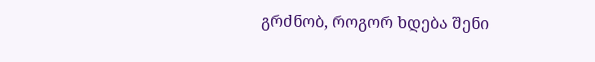გრძნობ, როგორ ხდება შენი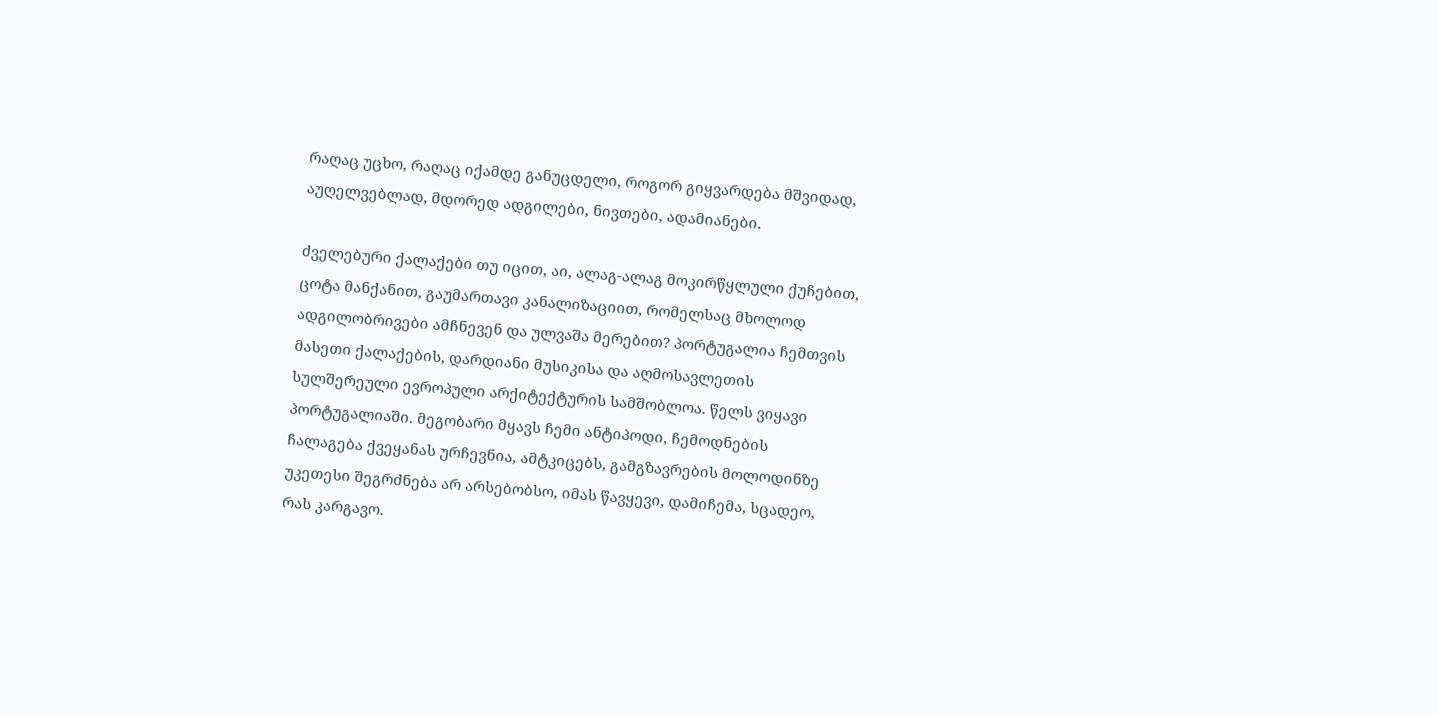რაღაც უცხო, რაღაც იქამდე განუცდელი, როგორ გიყვარდება მშვიდად, აუღელვებლად, მდორედ ადგილები, ნივთები, ადამიანები.

ძველებური ქალაქები თუ იცით, აი, ალაგ-ალაგ მოკირწყლული ქუჩებით, ცოტა მანქანით, გაუმართავი კანალიზაციით, რომელსაც მხოლოდ ადგილობრივები ამჩნევენ და ულვაშა მერებით? პორტუგალია ჩემთვის მასეთი ქალაქების, დარდიანი მუსიკისა და აღმოსავლეთის სულშერეული ევროპული არქიტექტურის სამშობლოა. წელს ვიყავი პორტუგალიაში. მეგობარი მყავს ჩემი ანტიპოდი, ჩემოდნების ჩალაგება ქვეყანას ურჩევნია, ამტკიცებს, გამგზავრების მოლოდინზე უკეთესი შეგრძნება არ არსებობსო, იმას წავყევი, დამიჩემა, სცადეო, რას კარგავო.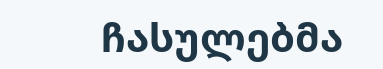ჩასულებმა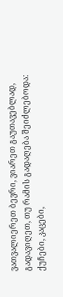ვათვალიერეთ ბევრი, ვიარეთ გაუთავებლად, გადავიღეთ, თუ რამის გადაღება შეიძლებოდა: ქუჩები, კაცები,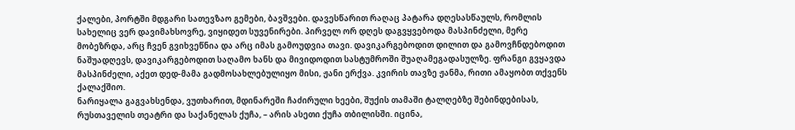ქალები, პორტში მდგარი სათევზაო გემები, ბავშვები. დავესწარით რაღაც პატარა დღესასწაულს, რომლის სახელიც ვერ დავიმახსოვრე, ვიყიდეთ სუვენირები. პირველ ორ დღეს დაგვყვებოდა მასპინძელი, მერე მობეზრდა, არც ჩვენ გვიხვეწნია და არც იმას გამოუდვია თავი. დავიკარგებოდით დილით და გამოვჩნდებოდით ნაშუადღევს, დავიკარგებოდით საღამო ხანს და მივიდოდით სასტუმროში შუაღამეგადასულზე. ფრანგი გვყავდა მასპინძელი, აქეთ დედ-მამა გადმოსახლებულიყო მისი, ჟანი ერქვა. კვირის თავზე ჟანმა, რითი ამაყობთ თქვენს ქალაქშიო.
ნარიყალა გაგვახსენდა, ვუთხარით, მდინარეში ჩაძირული ხეები, შუქის თამაში ტალღებზე შებინდებისას, რუსთაველის თეატრი და საქანელას ქუჩა, – არის ასეთი ქუჩა თბილისში. იცინა,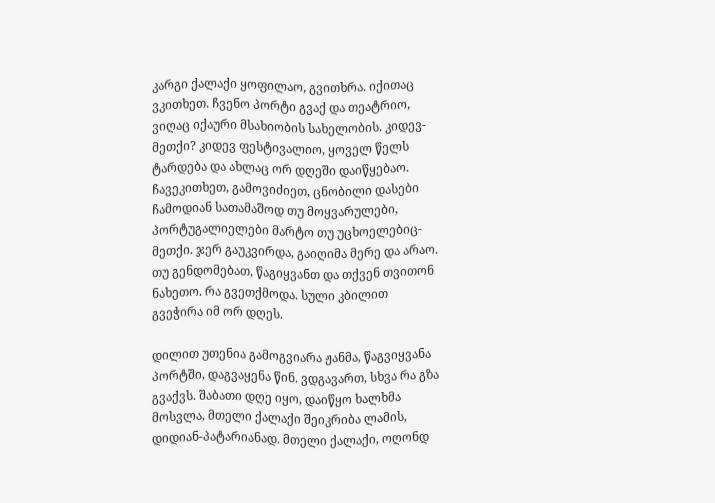კარგი ქალაქი ყოფილაო, გვითხრა. იქითაც ვკითხეთ. ჩვენო პორტი გვაქ და თეატრიო, ვიღაც იქაური მსახიობის სახელობის. კიდევ-მეთქი? კიდევ ფესტივალიო, ყოველ წელს ტარდება და ახლაც ორ დღეში დაიწყებაო. ჩავეკითხეთ, გამოვიძიეთ, ცნობილი დასები ჩამოდიან სათამაშოდ თუ მოყვარულები, პორტუგალიელები მარტო თუ უცხოელებიც-მეთქი. ჯერ გაუკვირდა, გაიღიმა მერე და არაო. თუ გენდომებათ, წაგიყვანთ და თქვენ თვითონ ნახეთო. რა გვეთქმოდა. სული კბილით გვეჭირა იმ ორ დღეს.

დილით უთენია გამოგვიარა ჟანმა, წაგვიყვანა პორტში, დაგვაყენა წინ. ვდგავართ, სხვა რა გზა გვაქვს. შაბათი დღე იყო, დაიწყო ხალხმა მოსვლა, მთელი ქალაქი შეიკრიბა ლამის, დიდიან-პატარიანად. მთელი ქალაქი, ოღონდ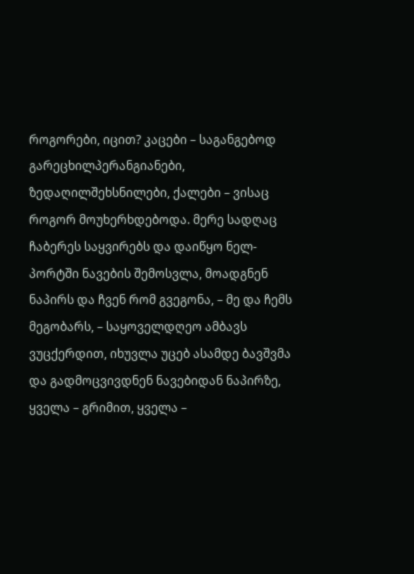როგორები, იცით? კაცები – საგანგებოდ გარეცხილპერანგიანები, ზედაღილშეხსნილები, ქალები – ვისაც როგორ მოუხერხდებოდა. მერე სადღაც ჩაბერეს საყვირებს და დაიწყო ნელ-პორტში ნავების შემოსვლა, მოადგნენ ნაპირს და ჩვენ რომ გვეგონა, – მე და ჩემს მეგობარს, – საყოველდღეო ამბავს ვუცქერდით, იხუვლა უცებ ასამდე ბავშვმა და გადმოცვივდნენ ნავებიდან ნაპირზე, ყველა – გრიმით, ყველა –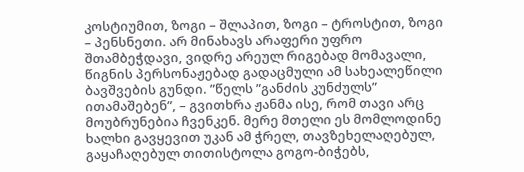კოსტიუმით, ზოგი – შლაპით, ზოგი – ტროსტით, ზოგი – პენსნეთი. არ მინახავს არაფერი უფრო შთამბეჭდავი, ვიდრე არეულ რიგებად მომავალი, წიგნის პერსონაჟებად გადაცმული ამ სახეალეწილი ბავშვების გუნდი. ”წელს ”განძის კუნძულს” ითამაშებენ”, – გვითხრა ჟანმა ისე, რომ თავი არც მოუბრუნებია ჩვენკენ. მერე მთელი ეს მომლოდინე ხალხი გავყევით უკან ამ ჭრელ, თავზეხელაღებულ, გაყაჩაღებულ თითისტოლა გოგო-ბიჭებს,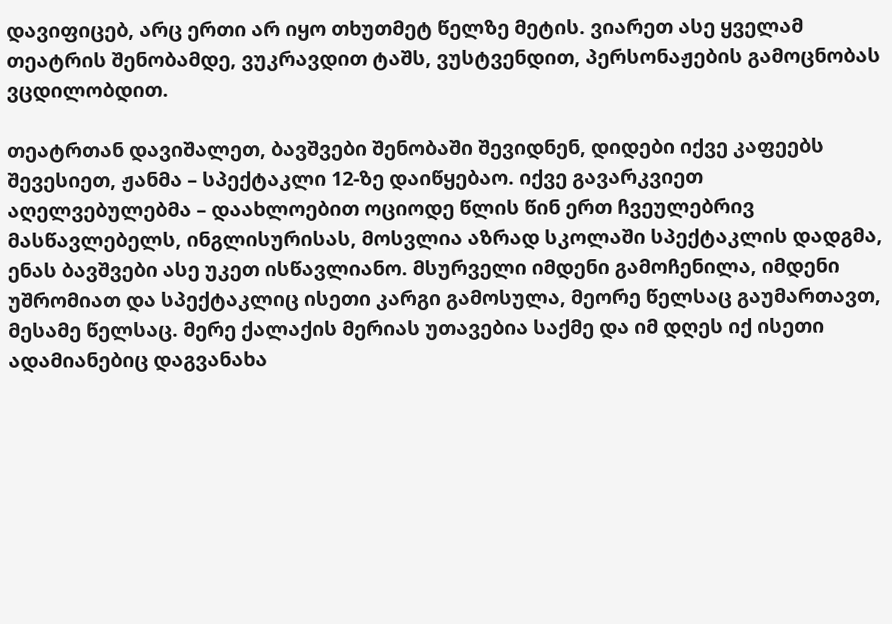დავიფიცებ, არც ერთი არ იყო თხუთმეტ წელზე მეტის. ვიარეთ ასე ყველამ თეატრის შენობამდე, ვუკრავდით ტაშს, ვუსტვენდით, პერსონაჟების გამოცნობას ვცდილობდით.

თეატრთან დავიშალეთ, ბავშვები შენობაში შევიდნენ, დიდები იქვე კაფეებს შევესიეთ, ჟანმა – სპექტაკლი 12-ზე დაიწყებაო. იქვე გავარკვიეთ აღელვებულებმა – დაახლოებით ოციოდე წლის წინ ერთ ჩვეულებრივ მასწავლებელს, ინგლისურისას, მოსვლია აზრად სკოლაში სპექტაკლის დადგმა, ენას ბავშვები ასე უკეთ ისწავლიანო. მსურველი იმდენი გამოჩენილა, იმდენი უშრომიათ და სპექტაკლიც ისეთი კარგი გამოსულა, მეორე წელსაც გაუმართავთ, მესამე წელსაც. მერე ქალაქის მერიას უთავებია საქმე და იმ დღეს იქ ისეთი ადამიანებიც დაგვანახა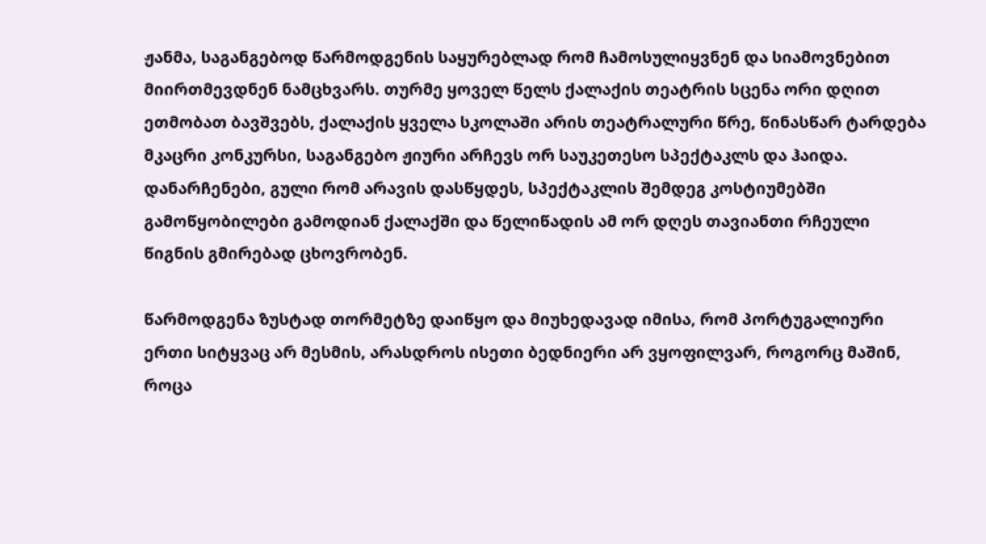ჟანმა, საგანგებოდ წარმოდგენის საყურებლად რომ ჩამოსულიყვნენ და სიამოვნებით მიირთმევდნენ ნამცხვარს. თურმე ყოველ წელს ქალაქის თეატრის სცენა ორი დღით ეთმობათ ბავშვებს, ქალაქის ყველა სკოლაში არის თეატრალური წრე, წინასწარ ტარდება მკაცრი კონკურსი, საგანგებო ჟიური არჩევს ორ საუკეთესო სპექტაკლს და ჰაიდა. დანარჩენები, გული რომ არავის დასწყდეს, სპექტაკლის შემდეგ კოსტიუმებში გამოწყობილები გამოდიან ქალაქში და წელიწადის ამ ორ დღეს თავიანთი რჩეული წიგნის გმირებად ცხოვრობენ.

წარმოდგენა ზუსტად თორმეტზე დაიწყო და მიუხედავად იმისა, რომ პორტუგალიური ერთი სიტყვაც არ მესმის, არასდროს ისეთი ბედნიერი არ ვყოფილვარ, როგორც მაშინ, როცა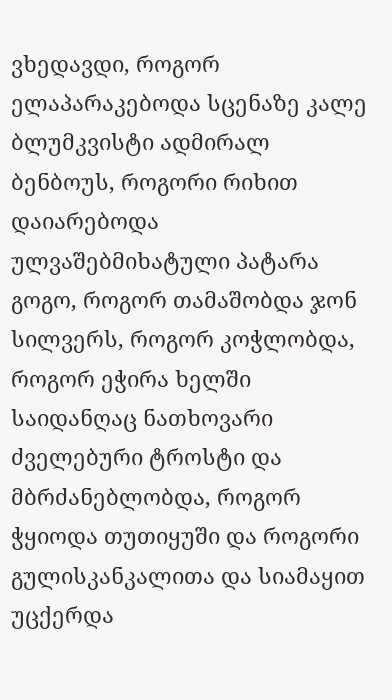ვხედავდი, როგორ ელაპარაკებოდა სცენაზე კალე ბლუმკვისტი ადმირალ ბენბოუს, როგორი რიხით დაიარებოდა ულვაშებმიხატული პატარა გოგო, როგორ თამაშობდა ჯონ სილვერს, როგორ კოჭლობდა, როგორ ეჭირა ხელში საიდანღაც ნათხოვარი ძველებური ტროსტი და მბრძანებლობდა, როგორ ჭყიოდა თუთიყუში და როგორი გულისკანკალითა და სიამაყით უცქერდა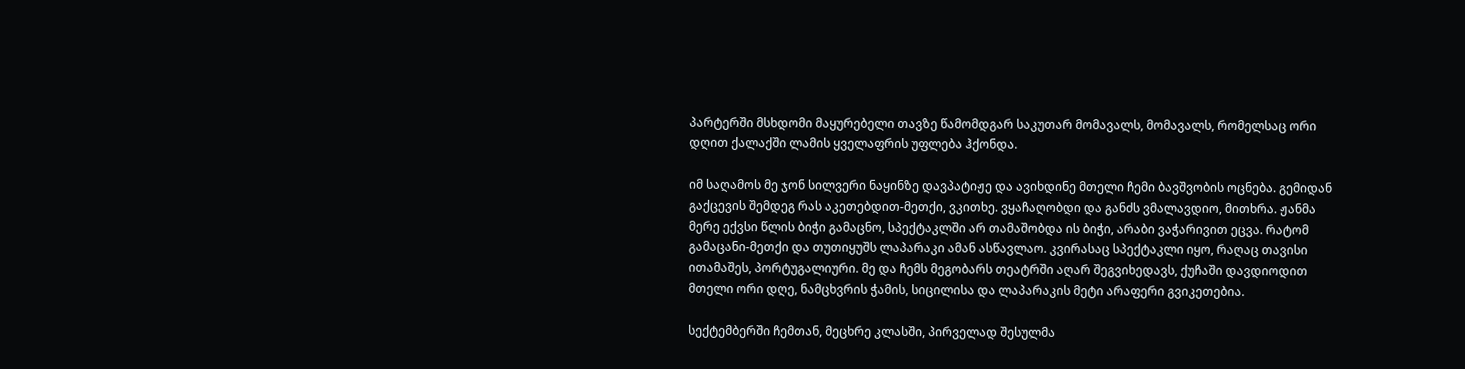პარტერში მსხდომი მაყურებელი თავზე წამომდგარ საკუთარ მომავალს, მომავალს, რომელსაც ორი დღით ქალაქში ლამის ყველაფრის უფლება ჰქონდა.

იმ საღამოს მე ჯონ სილვერი ნაყინზე დავპატიჟე და ავიხდინე მთელი ჩემი ბავშვობის ოცნება. გემიდან გაქცევის შემდეგ რას აკეთებდით-მეთქი, ვკითხე. ვყაჩაღობდი და განძს ვმალავდიო, მითხრა. ჟანმა მერე ექვსი წლის ბიჭი გამაცნო, სპექტაკლში არ თამაშობდა ის ბიჭი, არაბი ვაჭარივით ეცვა. რატომ გამაცანი-მეთქი და თუთიყუშს ლაპარაკი ამან ასწავლაო. კვირასაც სპექტაკლი იყო, რაღაც თავისი ითამაშეს, პორტუგალიური. მე და ჩემს მეგობარს თეატრში აღარ შეგვიხედავს, ქუჩაში დავდიოდით მთელი ორი დღე, ნამცხვრის ჭამის, სიცილისა და ლაპარაკის მეტი არაფერი გვიკეთებია.

სექტემბერში ჩემთან, მეცხრე კლასში, პირველად შესულმა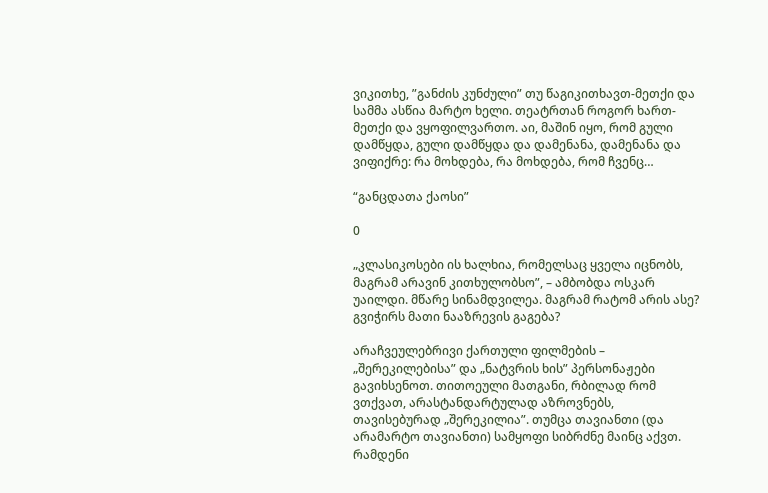ვიკითხე, ”განძის კუნძული” თუ წაგიკითხავთ-მეთქი და სამმა ასწია მარტო ხელი. თეატრთან როგორ ხართ-მეთქი და ვყოფილვართო. აი, მაშინ იყო, რომ გული დამწყდა, გული დამწყდა და დამენანა, დამენანა და ვიფიქრე: რა მოხდება, რა მოხდება, რომ ჩვენც…

“განცდათა ქაოსი”

0

„კლასიკოსები ის ხალხია, რომელსაც ყველა იცნობს, მაგრამ არავინ კითხულობსო”, – ამბობდა ოსკარ უაილდი. მწარე სინამდვილეა. მაგრამ რატომ არის ასე? გვიჭირს მათი ნააზრევის გაგება?

არაჩვეულებრივი ქართული ფილმების – „შერეკილებისა” და „ნატვრის ხის” პერსონაჟები გავიხსენოთ. თითოეული მათგანი, რბილად რომ ვთქვათ, არასტანდარტულად აზროვნებს, თავისებურად „შერეკილია”. თუმცა თავიანთი (და არამარტო თავიანთი) სამყოფი სიბრძნე მაინც აქვთ. რამდენი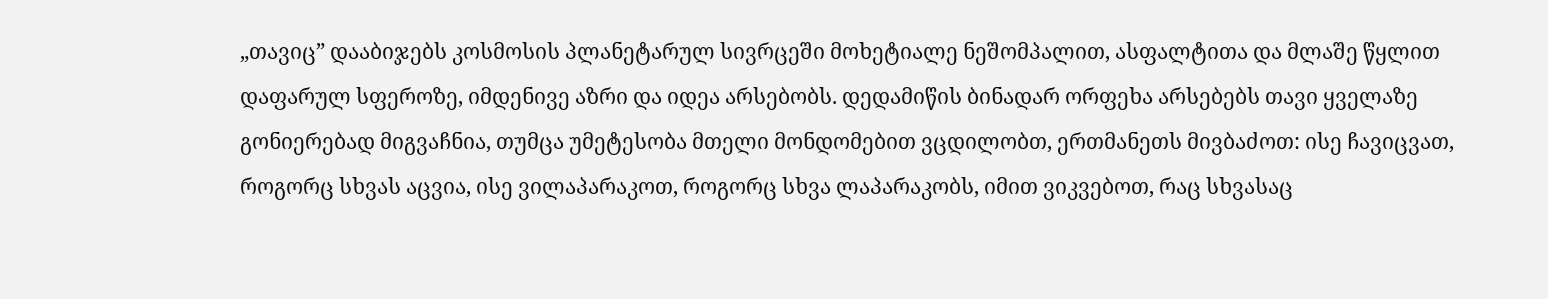„თავიც” დააბიჯებს კოსმოსის პლანეტარულ სივრცეში მოხეტიალე ნეშომპალით, ასფალტითა და მლაშე წყლით დაფარულ სფეროზე, იმდენივე აზრი და იდეა არსებობს. დედამიწის ბინადარ ორფეხა არსებებს თავი ყველაზე გონიერებად მიგვაჩნია, თუმცა უმეტესობა მთელი მონდომებით ვცდილობთ, ერთმანეთს მივბაძოთ: ისე ჩავიცვათ, როგორც სხვას აცვია, ისე ვილაპარაკოთ, როგორც სხვა ლაპარაკობს, იმით ვიკვებოთ, რაც სხვასაც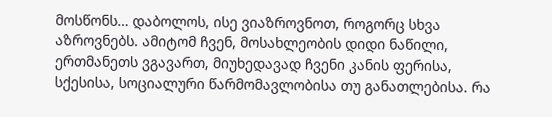მოსწონს… დაბოლოს, ისე ვიაზროვნოთ, როგორც სხვა აზროვნებს. ამიტომ ჩვენ, მოსახლეობის დიდი ნაწილი, ერთმანეთს ვგავართ, მიუხედავად ჩვენი კანის ფერისა, სქესისა, სოციალური წარმომავლობისა თუ განათლებისა. რა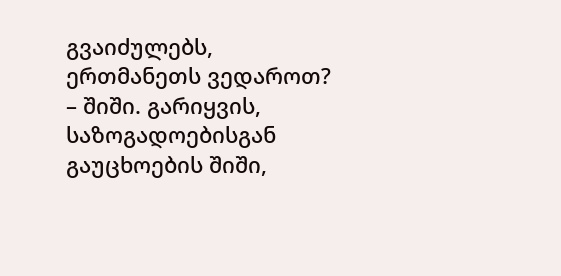გვაიძულებს, ერთმანეთს ვედაროთ? – შიში. გარიყვის, საზოგადოებისგან გაუცხოების შიში,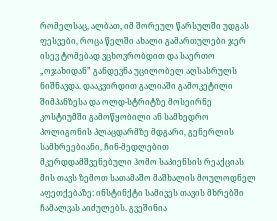რომელსაც, ალბათ, იმ შორეულ წარსულში უდგას ფესვები, როცა წელში ახალი გამართულები ჯერ ისევ ტომებად ვცხოვრობდით და საერთო „ოჯახიდან” განდევნა უცილობელ აღსასრულს ნიშნავდა. დააკვირდით გალიაში გამოკეტილი შიმპანზესა და ოლდ-სტრიტზე მოსეირნე კოსტიუმში გამოწყობილი ან სამხედრო პოლიგონის პლაცდარმზე მდგარი, გენერლის სამხრეებიანი, ჩინ-მედლებით მკერდდამშვენებული ჰომო საპიენსის რეაქციას მის თავს ზემოთ სათამაშო მაშხალის მოულოდნელ აფეთქებაზე: ინსტინქტი სამივეს თავის მხრებში ჩამალვას აიძულებს. გვეშინია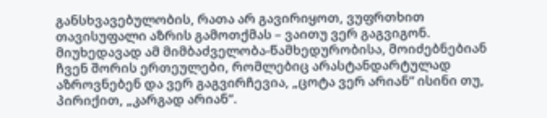განსხვავებულობის, რათა არ გავირიყოთ, ვუფრთხით თავისუფალი აზრის გამოთქმას – ვაითუ ვერ გაგვიგონ. მიუხედავად ამ მიმბაძველობა-წამხედურობისა, მოიძებნებიან ჩვენ შორის ერთეულები, რომლებიც არასტანდარტულად აზროვნებენ და ვერ გაგვირჩევია, „ცოტა ვერ არიან” ისინი თუ, პირიქით, „კარგად არიან”.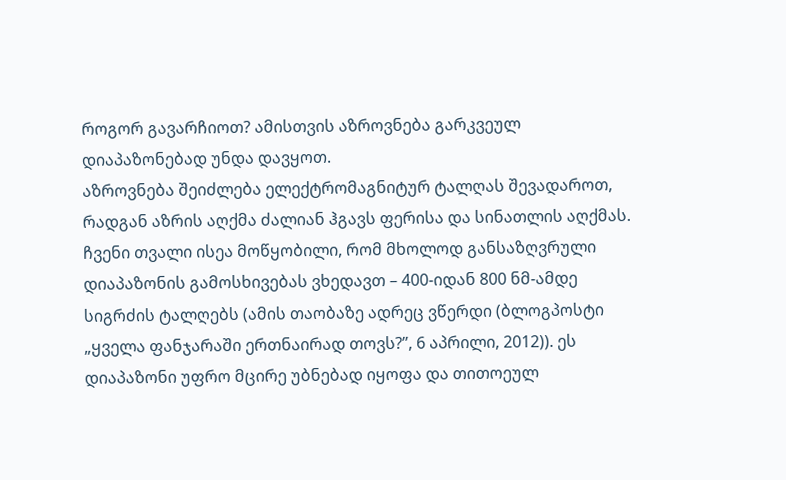როგორ გავარჩიოთ? ამისთვის აზროვნება გარკვეულ დიაპაზონებად უნდა დავყოთ.
აზროვნება შეიძლება ელექტრომაგნიტურ ტალღას შევადაროთ, რადგან აზრის აღქმა ძალიან ჰგავს ფერისა და სინათლის აღქმას. ჩვენი თვალი ისეა მოწყობილი, რომ მხოლოდ განსაზღვრული დიაპაზონის გამოსხივებას ვხედავთ – 400-იდან 800 ნმ-ამდე სიგრძის ტალღებს (ამის თაობაზე ადრეც ვწერდი (ბლოგპოსტი „ყველა ფანჯარაში ერთნაირად თოვს?”, 6 აპრილი, 2012)). ეს დიაპაზონი უფრო მცირე უბნებად იყოფა და თითოეულ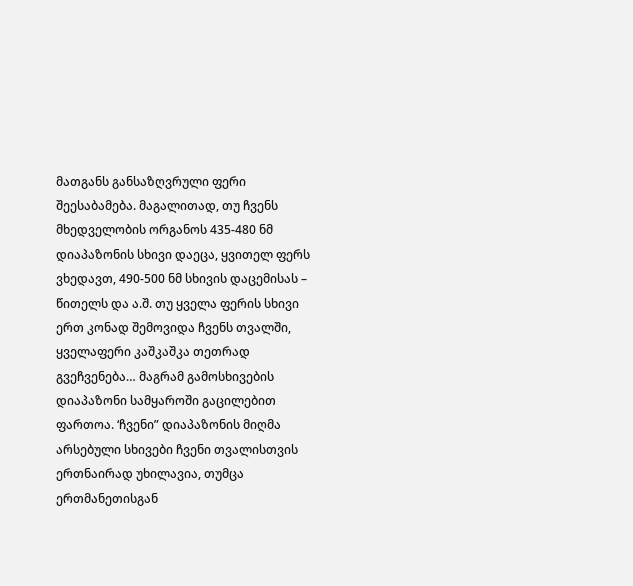მათგანს განსაზღვრული ფერი შეესაბამება. მაგალითად, თუ ჩვენს მხედველობის ორგანოს 435-480 ნმ დიაპაზონის სხივი დაეცა, ყვითელ ფერს ვხედავთ, 490-500 ნმ სხივის დაცემისას – წითელს და ა.შ. თუ ყველა ფერის სხივი ერთ კონად შემოვიდა ჩვენს თვალში, ყველაფერი კაშკაშკა თეთრად გვეჩვენება… მაგრამ გამოსხივების დიაპაზონი სამყაროში გაცილებით ფართოა. ‘ჩვენი” დიაპაზონის მიღმა არსებული სხივები ჩვენი თვალისთვის ერთნაირად უხილავია, თუმცა ერთმანეთისგან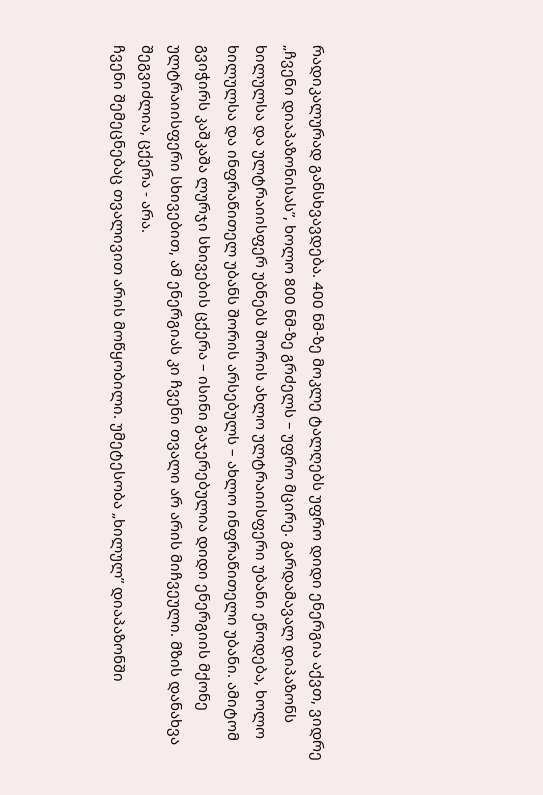რადიკალურად განსხვავდება. 400 ნმ-ზე მოკლე ტალღებს უფრო დიდი ენერგია აქვთ, ვიდრე „ჩვენი დიაპაზონისას”, ხოლო 800 ნმ-ზე გრძელს – უფრო მცირე. გარდამავალ დიპაზონს ხილულსა და ულტრაიისფერ უბნებს შორის ახლო ულტრაიისფერი უბანი ეწოდება, ხოლო ხილულსა და ინფრაწითელ უბანს შორის არსებულს – ახლო ინფრაწითელი უბანი. ამიტომ გვიჭირს კაშკაშა ლურჯი სხივების ცქერა – ისინი გაჯერებულია დიდი ენერგიის მქონე ულტრაიისფერი სხივებით, ამ ენერგიას კი ჩვენი თვალი არ არის მიჩვეული. მზის დანახვა შეგვიძლია, ცქერა - არა.
ჩვენი შემეცნებაც თვალივით არის მოწყობილი. უმეტესობა „ხილულ” დიაპაზონში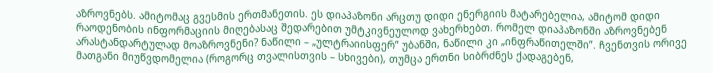აზროვნებს. ამიტომაც გვესმის ერთმანეთის. ეს დიაპაზონი არცთუ დიდი ენერგიის მატარებელია, ამიტომ დიდი რაოდენობის ინფორმაციის მიღებასაც შედარებით უმტკივნეულოდ ვახერხებთ. რომელ დიაპაზონში აზროვნებენ არასტანდარტულად მოაზროვნენი? ნაწილი – „ულტრაიისფერ” უბანში, ნაწილი კი „ინფრაწითელში”. ჩვენთვის ორივე მათგანი მიუწვდომელია (როგორც თვალისთვის – სხივები), თუმცა ერთნი სიბრძნეს ქადაგებენ,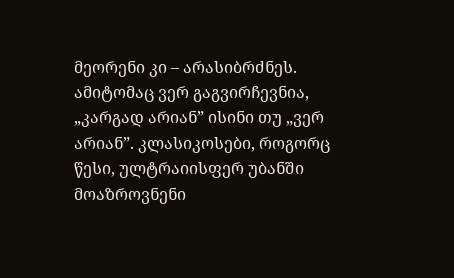მეორენი კი – არასიბრძნეს. ამიტომაც ვერ გაგვირჩევნია, „კარგად არიან” ისინი თუ „ვერ არიან”. კლასიკოსები, როგორც წესი, ულტრაიისფერ უბანში მოაზროვნენი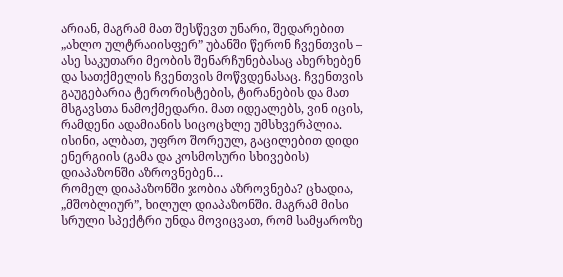არიან, მაგრამ მათ შესწევთ უნარი, შედარებით „ახლო ულტრაიისფერ” უბანში წერონ ჩვენთვის – ასე საკუთარი მეობის შენარჩუნებასაც ახერხებენ და სათქმელის ჩვენთვის მოწვდენასაც. ჩვენთვის გაუგებარია ტერორისტების, ტირანების და მათ მსგავსთა ნამოქმედარი. მათ იდეალებს, ვინ იცის, რამდენი ადამიანის სიცოცხლე უმსხვერპლია. ისინი, ალბათ, უფრო შორეულ, გაცილებით დიდი ენერგიის (გამა და კოსმოსური სხივების) დიაპაზონში აზროვნებენ…
რომელ დიაპაზონში ჯობია აზროვნება? ცხადია, „მშობლიურ”, ხილულ დიაპაზონში. მაგრამ მისი სრული სპექტრი უნდა მოვიცვათ, რომ სამყაროზე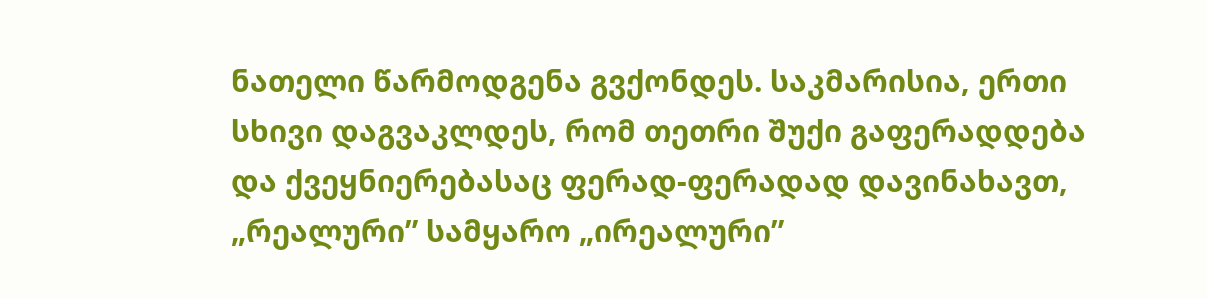ნათელი წარმოდგენა გვქონდეს. საკმარისია, ერთი სხივი დაგვაკლდეს, რომ თეთრი შუქი გაფერადდება და ქვეყნიერებასაც ფერად-ფერადად დავინახავთ, „რეალური” სამყარო „ირეალური”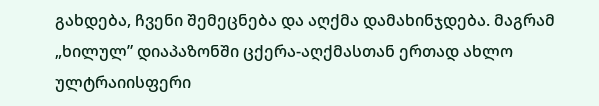გახდება, ჩვენი შემეცნება და აღქმა დამახინჯდება. მაგრამ „ხილულ” დიაპაზონში ცქერა-აღქმასთან ერთად ახლო ულტრაიისფერი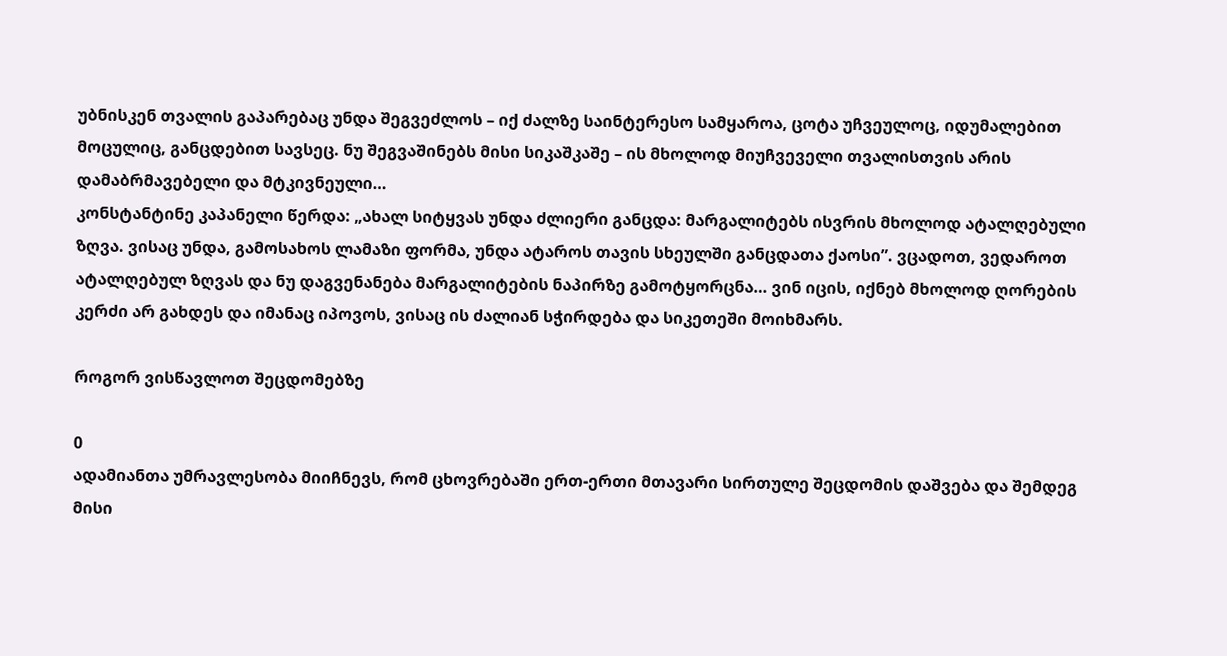უბნისკენ თვალის გაპარებაც უნდა შეგვეძლოს – იქ ძალზე საინტერესო სამყაროა, ცოტა უჩვეულოც, იდუმალებით მოცულიც, განცდებით სავსეც. ნუ შეგვაშინებს მისი სიკაშკაშე – ის მხოლოდ მიუჩვეველი თვალისთვის არის დამაბრმავებელი და მტკივნეული…
კონსტანტინე კაპანელი წერდა: „ახალ სიტყვას უნდა ძლიერი განცდა: მარგალიტებს ისვრის მხოლოდ ატალღებული ზღვა. ვისაც უნდა, გამოსახოს ლამაზი ფორმა, უნდა ატაროს თავის სხეულში განცდათა ქაოსი”. ვცადოთ, ვედაროთ ატალღებულ ზღვას და ნუ დაგვენანება მარგალიტების ნაპირზე გამოტყორცნა… ვინ იცის, იქნებ მხოლოდ ღორების კერძი არ გახდეს და იმანაც იპოვოს, ვისაც ის ძალიან სჭირდება და სიკეთეში მოიხმარს.

როგორ ვისწავლოთ შეცდომებზე

0
ადამიანთა უმრავლესობა მიიჩნევს, რომ ცხოვრებაში ერთ-ერთი მთავარი სირთულე შეცდომის დაშვება და შემდეგ მისი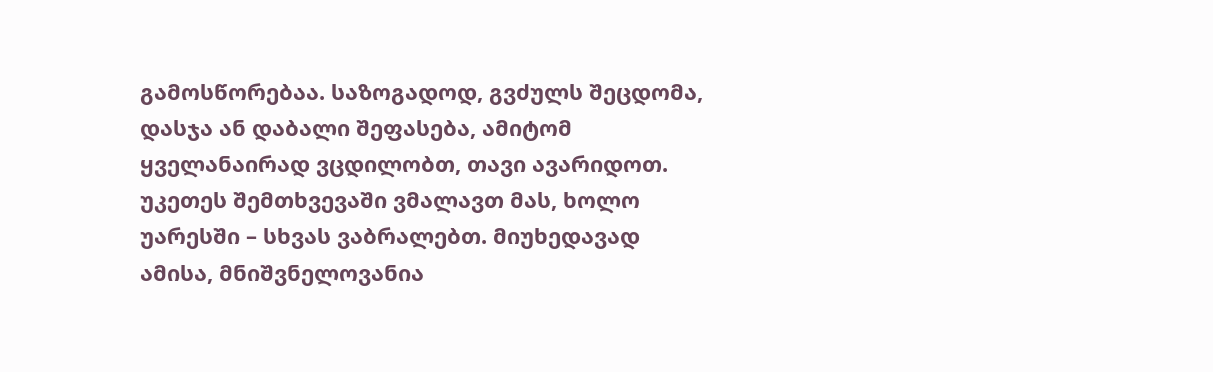გამოსწორებაა. საზოგადოდ, გვძულს შეცდომა, დასჯა ან დაბალი შეფასება, ამიტომ ყველანაირად ვცდილობთ, თავი ავარიდოთ. უკეთეს შემთხვევაში ვმალავთ მას, ხოლო უარესში – სხვას ვაბრალებთ. მიუხედავად ამისა, მნიშვნელოვანია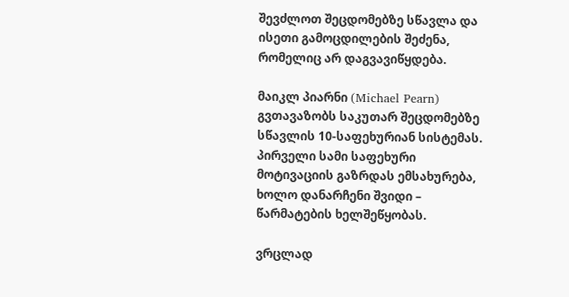შევძლოთ შეცდომებზე სწავლა და ისეთი გამოცდილების შეძენა, რომელიც არ დაგვავიწყდება.

მაიკლ პიარნი (Michael Pearn) გვთავაზობს საკუთარ შეცდომებზე სწავლის 10-საფეხურიან სისტემას. პირველი სამი საფეხური მოტივაციის გაზრდას ემსახურება, ხოლო დანარჩენი შვიდი – წარმატების ხელშეწყობას.

ვრცლად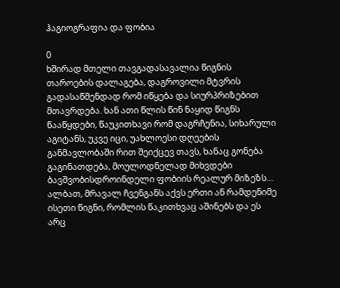ჰაგიოგრაფია და ფობია

0
ხშირად მთელი თავგადასავალია წიგნის თაროების დალაგება, დაგროვილი მტვრის გადასაწმენდად რომ იწყება და სიურპრიზებით მთავრდება. ხან ათი წლის წინ ნაყიდ წიგნს წააწყდები, წაუკითხავი რომ დაგრჩენია, სიხარული აგიტანს, უკვე იცი, უახლოესი დღეების განმავლობაში რით შეიქცევ თავს, ხანაც გონება გაგინათდება, მოულოდნელად მიხვდები ბავშვობისდროინდელი ფობიის რეალურ მიზეზს…
ალბათ, მრავალ ჩვენგანს აქვს ერთი ან რამდენიმე ისეთი წიგნი, რომლის წაკითხვაც აშინებს და ეს არც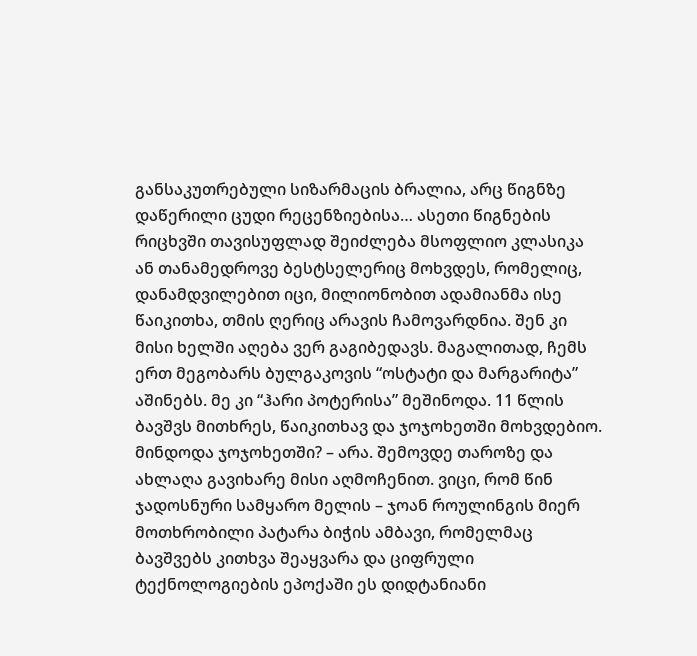განსაკუთრებული სიზარმაცის ბრალია, არც წიგნზე დაწერილი ცუდი რეცენზიებისა… ასეთი წიგნების რიცხვში თავისუფლად შეიძლება მსოფლიო კლასიკა ან თანამედროვე ბესტსელერიც მოხვდეს, რომელიც, დანამდვილებით იცი, მილიონობით ადამიანმა ისე წაიკითხა, თმის ღერიც არავის ჩამოვარდნია. შენ კი მისი ხელში აღება ვერ გაგიბედავს. მაგალითად, ჩემს ერთ მეგობარს ბულგაკოვის “ოსტატი და მარგარიტა” აშინებს. მე კი “ჰარი პოტერისა” მეშინოდა. 11 წლის ბავშვს მითხრეს, წაიკითხავ და ჯოჯოხეთში მოხვდებიო. მინდოდა ჯოჯოხეთში? – არა. შემოვდე თაროზე და ახლაღა გავიხარე მისი აღმოჩენით. ვიცი, რომ წინ ჯადოსნური სამყარო მელის – ჯოან როულინგის მიერ მოთხრობილი პატარა ბიჭის ამბავი, რომელმაც ბავშვებს კითხვა შეაყვარა და ციფრული ტექნოლოგიების ეპოქაში ეს დიდტანიანი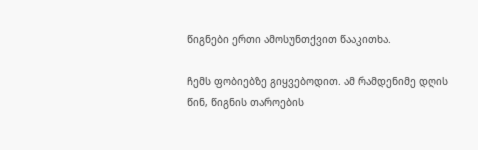წიგნები ერთი ამოსუნთქვით წააკითხა.

ჩემს ფობიებზე გიყვებოდით. ამ რამდენიმე დღის წინ, წიგნის თაროების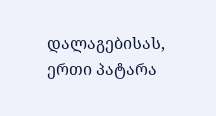დალაგებისას, ერთი პატარა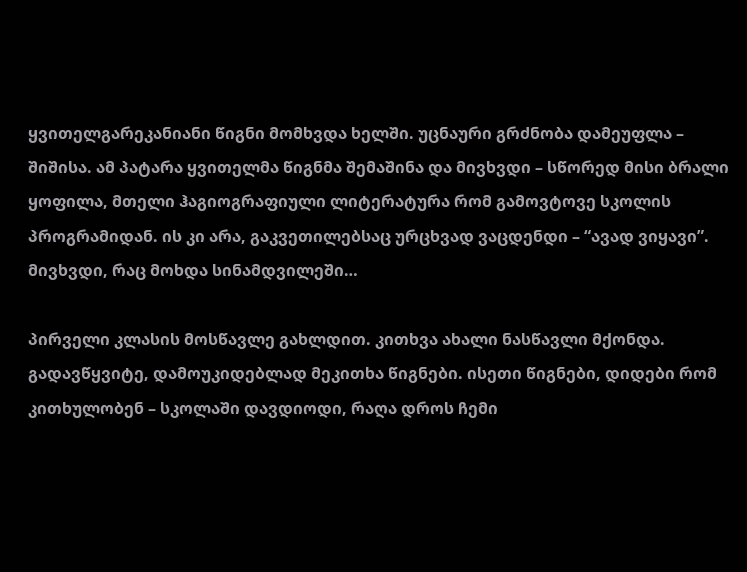ყვითელგარეკანიანი წიგნი მომხვდა ხელში. უცნაური გრძნობა დამეუფლა – შიშისა. ამ პატარა ყვითელმა წიგნმა შემაშინა და მივხვდი – სწორედ მისი ბრალი ყოფილა, მთელი ჰაგიოგრაფიული ლიტერატურა რომ გამოვტოვე სკოლის პროგრამიდან. ის კი არა, გაკვეთილებსაც ურცხვად ვაცდენდი – “ავად ვიყავი”. მივხვდი, რაც მოხდა სინამდვილეში…

პირველი კლასის მოსწავლე გახლდით. კითხვა ახალი ნასწავლი მქონდა. გადავწყვიტე, დამოუკიდებლად მეკითხა წიგნები. ისეთი წიგნები, დიდები რომ კითხულობენ – სკოლაში დავდიოდი, რაღა დროს ჩემი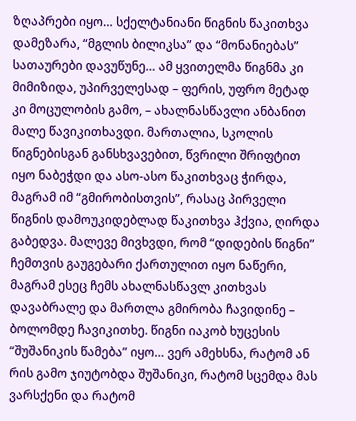ზღაპრები იყო… სქელტანიანი წიგნის წაკითხვა დამეზარა, “მგლის ბილიკსა” და “მონანიებას” სათაურები დავუწუნე… ამ ყვითელმა წიგნმა კი მიმიზიდა, უპირველესად – ფერის, უფრო მეტად კი მოცულობის გამო, – ახალნასწავლი ანბანით მალე წავიკითხავდი. მართალია, სკოლის წიგნებისგან განსხვავებით, წვრილი შრიფტით იყო ნაბეჭდი და ასო-ასო წაკითხვაც ჭირდა, მაგრამ იმ “გმირობისთვის”, რასაც პირველი წიგნის დამოუკიდებლად წაკითხვა ჰქვია, ღირდა გაბედვა. მალევე მივხვდი, რომ “დიდების წიგნი” ჩემთვის გაუგებარი ქართულით იყო ნაწერი, მაგრამ ესეც ჩემს ახალნასწავლ კითხვას დავაბრალე და მართლა გმირობა ჩავიდინე – ბოლომდე ჩავიკითხე. წიგნი იაკობ ხუცესის “შუშანიკის წამება” იყო… ვერ ამეხსნა, რატომ ან რის გამო ჯიუტობდა შუშანიკი, რატომ სცემდა მას ვარსქენი და რატომ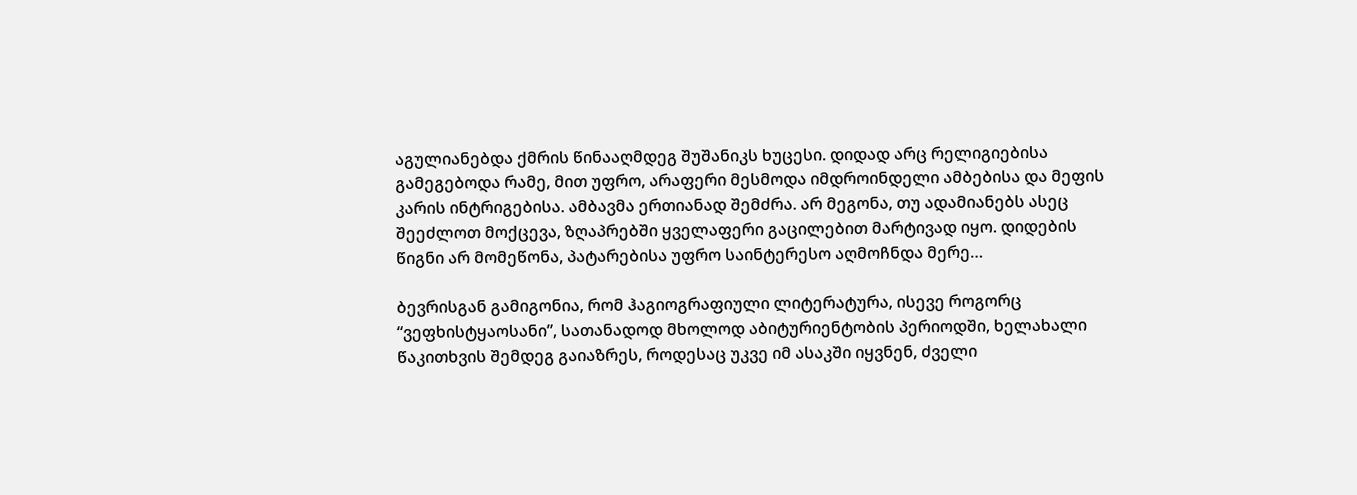აგულიანებდა ქმრის წინააღმდეგ შუშანიკს ხუცესი. დიდად არც რელიგიებისა გამეგებოდა რამე, მით უფრო, არაფერი მესმოდა იმდროინდელი ამბებისა და მეფის კარის ინტრიგებისა. ამბავმა ერთიანად შემძრა. არ მეგონა, თუ ადამიანებს ასეც შეეძლოთ მოქცევა, ზღაპრებში ყველაფერი გაცილებით მარტივად იყო. დიდების წიგნი არ მომეწონა, პატარებისა უფრო საინტერესო აღმოჩნდა მერე…

ბევრისგან გამიგონია, რომ ჰაგიოგრაფიული ლიტერატურა, ისევე როგორც “ვეფხისტყაოსანი”, სათანადოდ მხოლოდ აბიტურიენტობის პერიოდში, ხელახალი წაკითხვის შემდეგ გაიაზრეს, როდესაც უკვე იმ ასაკში იყვნენ, ძველი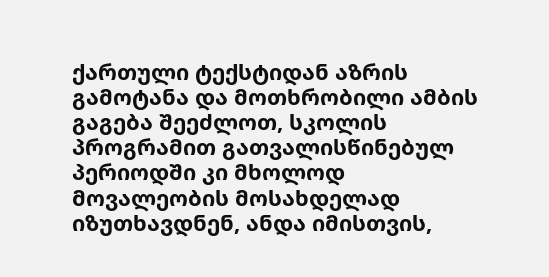ქართული ტექსტიდან აზრის გამოტანა და მოთხრობილი ამბის გაგება შეეძლოთ, სკოლის პროგრამით გათვალისწინებულ პერიოდში კი მხოლოდ მოვალეობის მოსახდელად იზუთხავდნენ, ანდა იმისთვის,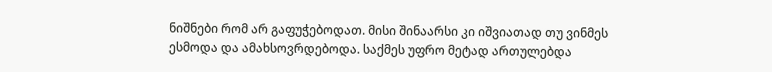ნიშნები რომ არ გაფუჭებოდათ. მისი შინაარსი კი იშვიათად თუ ვინმეს ესმოდა და ამახსოვრდებოდა. საქმეს უფრო მეტად ართულებდა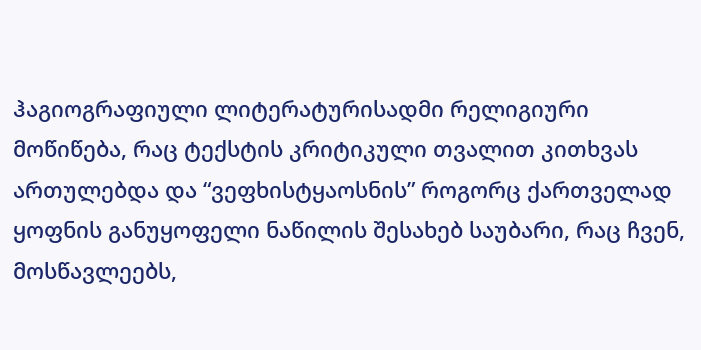ჰაგიოგრაფიული ლიტერატურისადმი რელიგიური მოწიწება, რაც ტექსტის კრიტიკული თვალით კითხვას ართულებდა და “ვეფხისტყაოსნის” როგორც ქართველად ყოფნის განუყოფელი ნაწილის შესახებ საუბარი, რაც ჩვენ, მოსწავლეებს,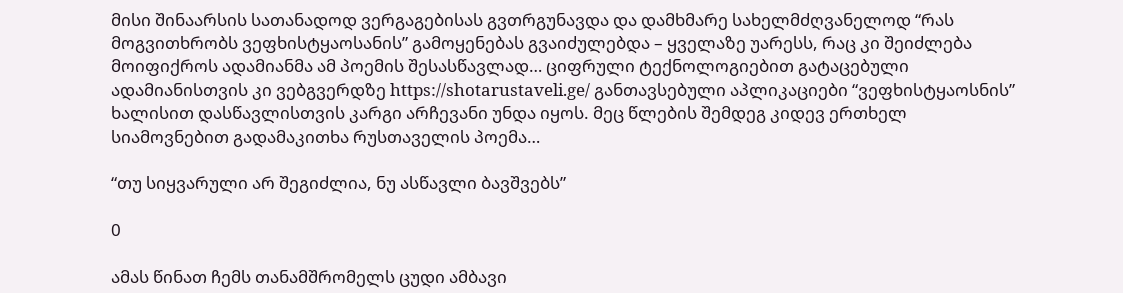მისი შინაარსის სათანადოდ ვერგაგებისას გვთრგუნავდა და დამხმარე სახელმძღვანელოდ “რას მოგვითხრობს ვეფხისტყაოსანის” გამოყენებას გვაიძულებდა – ყველაზე უარესს, რაც კი შეიძლება მოიფიქროს ადამიანმა ამ პოემის შესასწავლად… ციფრული ტექნოლოგიებით გატაცებული ადამიანისთვის კი ვებგვერდზე https://shotarustaveli.ge/ განთავსებული აპლიკაციები “ვეფხისტყაოსნის” ხალისით დასწავლისთვის კარგი არჩევანი უნდა იყოს. მეც წლების შემდეგ კიდევ ერთხელ სიამოვნებით გადამაკითხა რუსთაველის პოემა…

“თუ სიყვარული არ შეგიძლია, ნუ ასწავლი ბავშვებს”

0

ამას წინათ ჩემს თანამშრომელს ცუდი ამბავი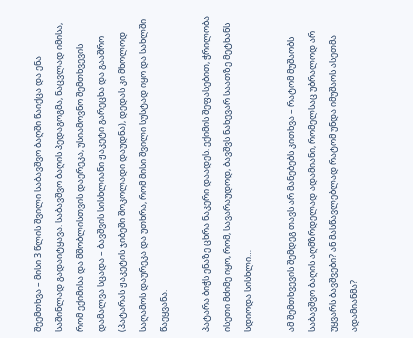შეემთხვა – მისი 3 წლის შვილი საბავშვო ბაღში წაიქცა და ენა საშინლად გადაიტყავა. საბავშვო ბაღის პედაგოგმა, ნაცვლად იმისა, რომ ექიმისა და მშობლისთვის დაერეკა, უსიამოვნო შემთხვევის დამალვა სცადა – ბავშვის სისხლიანი ჟაკეტი გარეცხა და გააშრო (პატარას ჟაკეტის ჯიბეში შოკოლადი დაუდნა), დედას კი მხოლოდ საღამოს დაურეკა და უთხრა, რომ მისი შვილი სუსტად იყო და სახლში წაეყვანა.

პატარა ბიჭს ენაზე ცხრა ნაკერი დაადეს. ექიმის შეფასებით, ჭრილობა ისეთი მძიმე იყო, რომ, სავარაუდოდ, ბავშვს ნახევარ საათზე მეტხანს სდიოდა სისხლი…

ამ შემთხვევის შემდეგ თავს არ მანებებს კითხვა – რატომ მუშაობს საბავშვო ბაღის აღმზრდელად ადამიანი, რომელსაც უბრალოდ არ უყვარს ბავშვები? ან მასწავლებლად რატომ უნდა იმუშაოს ასეთმა ადამიანმა?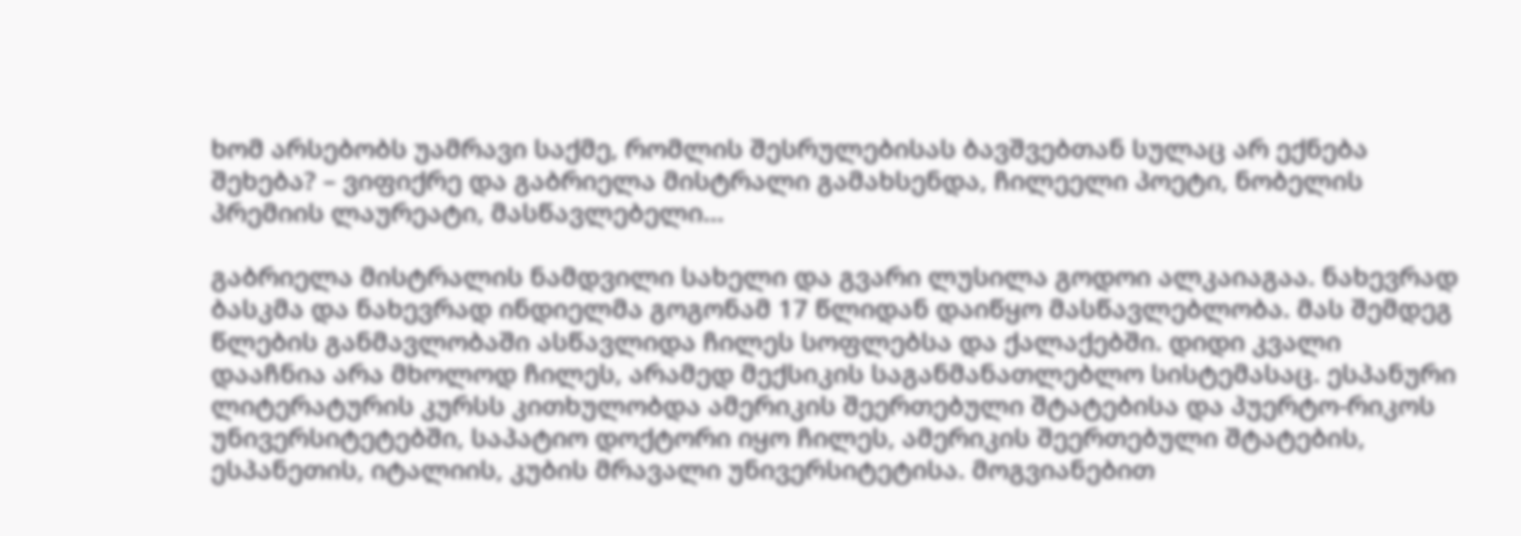ხომ არსებობს უამრავი საქმე, რომლის შესრულებისას ბავშვებთან სულაც არ ექნება შეხება? – ვიფიქრე და გაბრიელა მისტრალი გამახსენდა, ჩილეელი პოეტი, ნობელის პრემიის ლაურეატი, მასწავლებელი…

გაბრიელა მისტრალის ნამდვილი სახელი და გვარი ლუსილა გოდოი ალკაიაგაა. ნახევრად ბასკმა და ნახევრად ინდიელმა გოგონამ 17 წლიდან დაიწყო მასწავლებლობა. მას შემდეგ წლების განმავლობაში ასწავლიდა ჩილეს სოფლებსა და ქალაქებში. დიდი კვალი დააჩნია არა მხოლოდ ჩილეს, არამედ მექსიკის საგანმანათლებლო სისტემასაც. ესპანური ლიტერატურის კურსს კითხულობდა ამერიკის შეერთებული შტატებისა და პუერტო-რიკოს უნივერსიტეტებში, საპატიო დოქტორი იყო ჩილეს, ამერიკის შეერთებული შტატების, ესპანეთის, იტალიის, კუბის მრავალი უნივერსიტეტისა. მოგვიანებით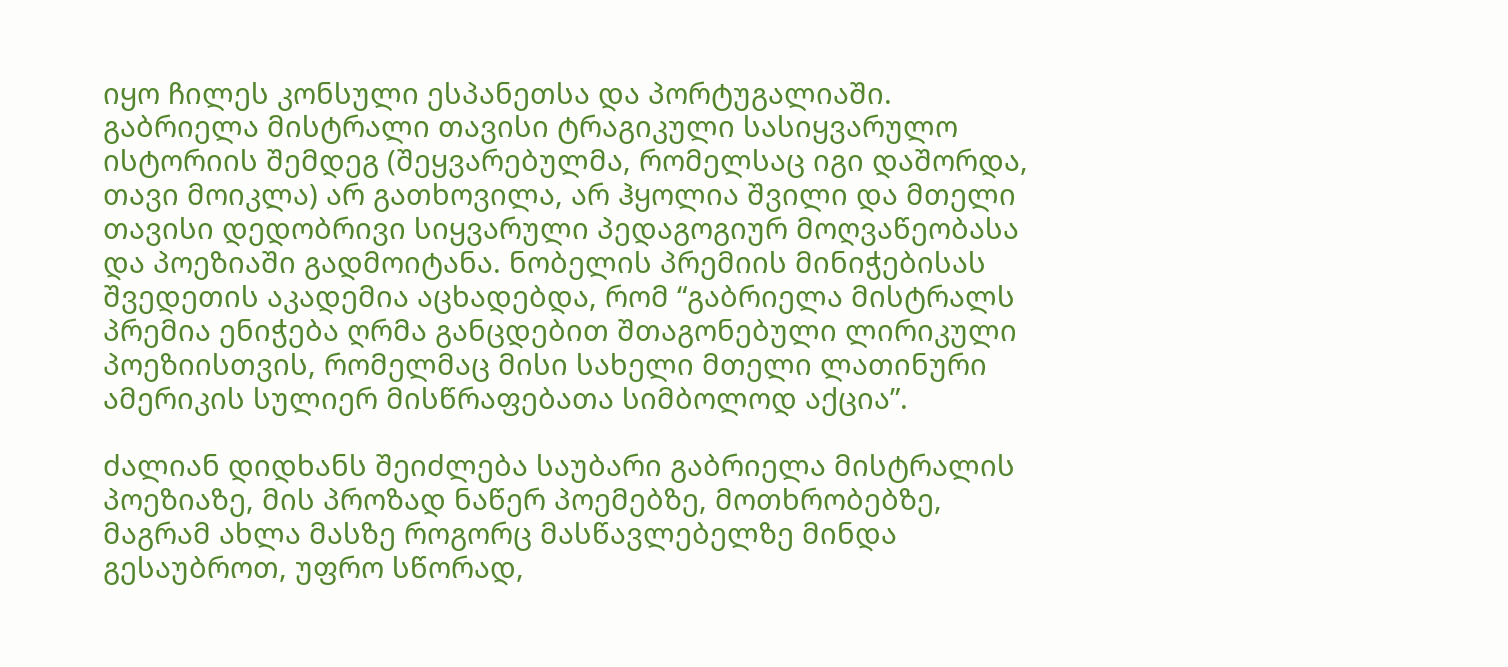იყო ჩილეს კონსული ესპანეთსა და პორტუგალიაში.
გაბრიელა მისტრალი თავისი ტრაგიკული სასიყვარულო ისტორიის შემდეგ (შეყვარებულმა, რომელსაც იგი დაშორდა, თავი მოიკლა) არ გათხოვილა, არ ჰყოლია შვილი და მთელი თავისი დედობრივი სიყვარული პედაგოგიურ მოღვაწეობასა და პოეზიაში გადმოიტანა. ნობელის პრემიის მინიჭებისას შვედეთის აკადემია აცხადებდა, რომ “გაბრიელა მისტრალს პრემია ენიჭება ღრმა განცდებით შთაგონებული ლირიკული პოეზიისთვის, რომელმაც მისი სახელი მთელი ლათინური ამერიკის სულიერ მისწრაფებათა სიმბოლოდ აქცია”.

ძალიან დიდხანს შეიძლება საუბარი გაბრიელა მისტრალის პოეზიაზე, მის პროზად ნაწერ პოემებზე, მოთხრობებზე, მაგრამ ახლა მასზე როგორც მასწავლებელზე მინდა გესაუბროთ, უფრო სწორად,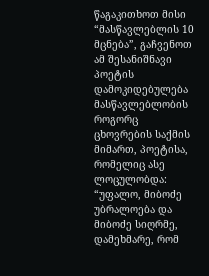წაგაკითხოთ მისი “მასწავლებლის 10 მცნება”, გაჩვენოთ ამ შესანიშნავი პოეტის დამოკიდებულება მასწავლებლობის როგორც ცხოვრების საქმის მიმართ, პოეტისა, რომელიც ასე ლოცულობდა: “უფალო, მიბოძე უბრალოება და მიბოძე სიღრმე, დამეხმარე, რომ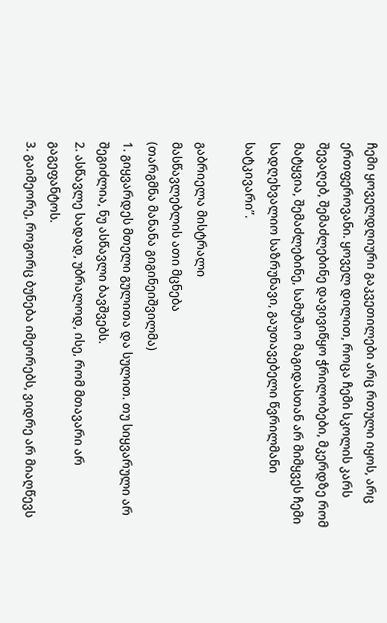ჩემი ყოველდღიური გაკვეთილები არც რთული იყოს, არც ერთფეროვანი. ყოველ დილით, როცა ჩემი სკოლის კარს შევაღებ, შემაძლებინე დავივიწყო ჭრილობები, მკერდზე რომ მატყვია, შემაძლებინე, სამუშაო მაგიდასთან არ მიმყვეს ჩემი სადღეხვალიო საზრუნავი, გაუთავებელი წვრილმანი სატკივარი”.

გაბრიელა მისტრალი
მასწავლებლის ათი მცნება
(თარგმნა მანანა გიგინეიშვილმა)
1. გიყვარდეს მთელი გულითა და სულით. თუ სიყვარული არ შეგიძლია, ნუ ასწავლი ბავშვებს.
2. ასწავლე სადად, უბრალოდ, ისე, რომ მთავარი არ გაგეფანტოს.
3. გაიმეორე, როგორც ბუნება იმეორებს, ვიდრე არ მიაღწევს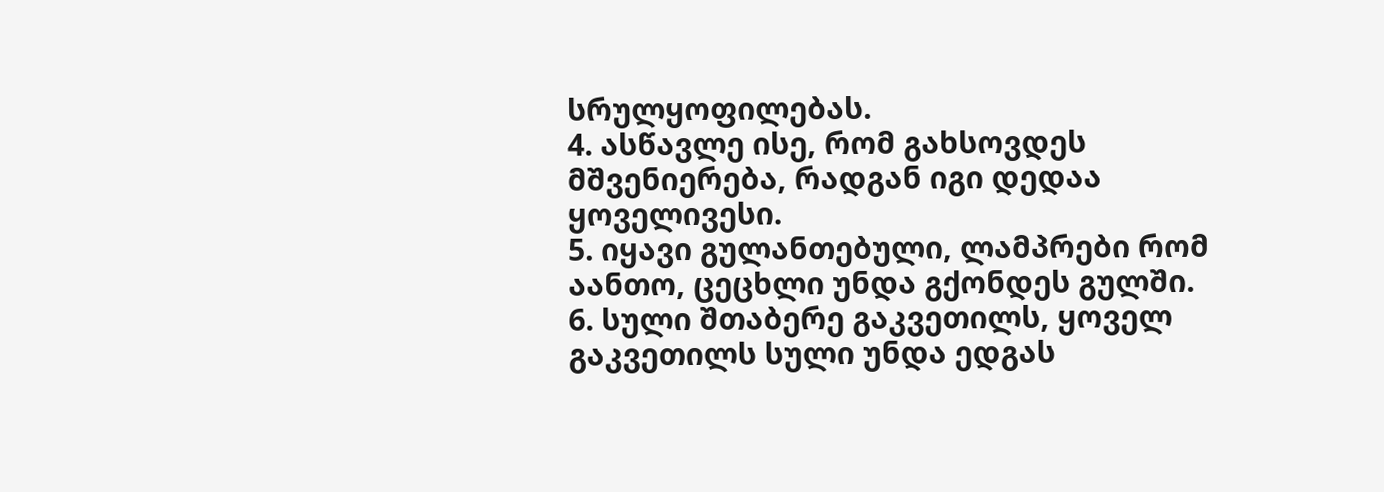სრულყოფილებას.
4. ასწავლე ისე, რომ გახსოვდეს მშვენიერება, რადგან იგი დედაა ყოველივესი.
5. იყავი გულანთებული, ლამპრები რომ აანთო, ცეცხლი უნდა გქონდეს გულში.
6. სული შთაბერე გაკვეთილს, ყოველ გაკვეთილს სული უნდა ედგას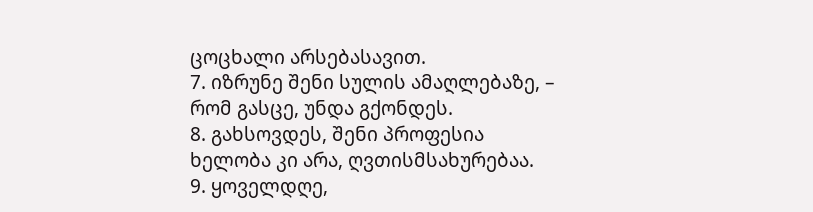ცოცხალი არსებასავით.
7. იზრუნე შენი სულის ამაღლებაზე, – რომ გასცე, უნდა გქონდეს.
8. გახსოვდეს, შენი პროფესია ხელობა კი არა, ღვთისმსახურებაა.
9. ყოველდღე,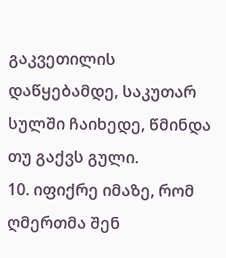გაკვეთილის დაწყებამდე, საკუთარ სულში ჩაიხედე, წმინდა თუ გაქვს გული.
10. იფიქრე იმაზე, რომ ღმერთმა შენ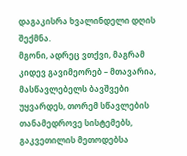დაგაკისრა ხვალინდელი დღის შექმნა.
მგონი, ადრეც ვთქვი, მაგრამ კიდევ გავიმეორებ – მთავარია, მასწავლებელს ბავშვები უყვარდეს, თორემ სწავლების თანამედროვე სისტემებს, გაკვეთილის მეთოდებსა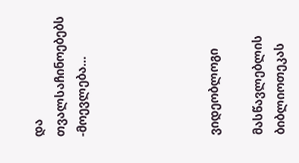და თვალსაჩინოებებს -მოევლება…





ვიდეობლოგი

მასწავლებლის ბიბლიოთეკას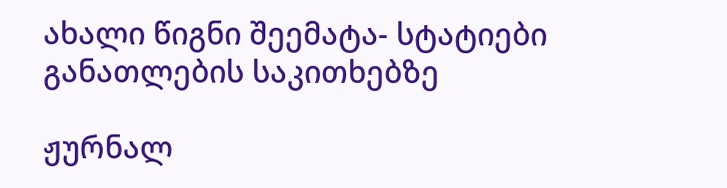ახალი წიგნი შეემატა- სტატიები განათლების საკითხებზე

ჟურნალ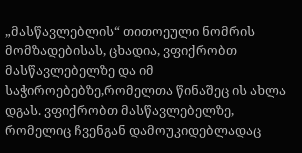„მასწავლებლის“ თითოეული ნომრის მომზადებისას, ცხადია, ვფიქრობთ მასწავლებელზე და იმ საჭიროებებზე,რომელთა წინაშეც ის ახლა დგას. ვფიქრობთ მასწავლებელზე, რომელიც ჩვენგან დამოუკიდებლადაც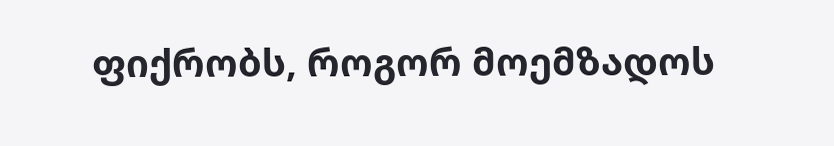ფიქრობს, როგორ მოემზადოს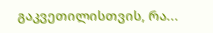გაკვეთილისთვის, რა...